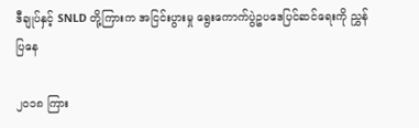ဒီချုပ်နှင့် SNLD တို့ကြားက အငြင်းပွားမှု ရွေးကောက်ပွဲဥပဒေပြင်ဆင်ရေးကို ညွှန်ပြနေ

၂၀၁၈ ကြား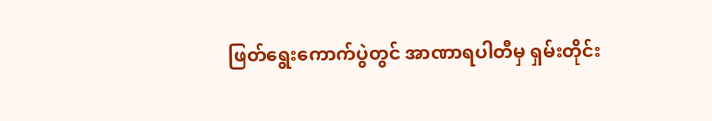ဖြတ်ရွေးကောက်ပွဲတွင် အာဏာရပါတီမှ ရှမ်းတိုင်း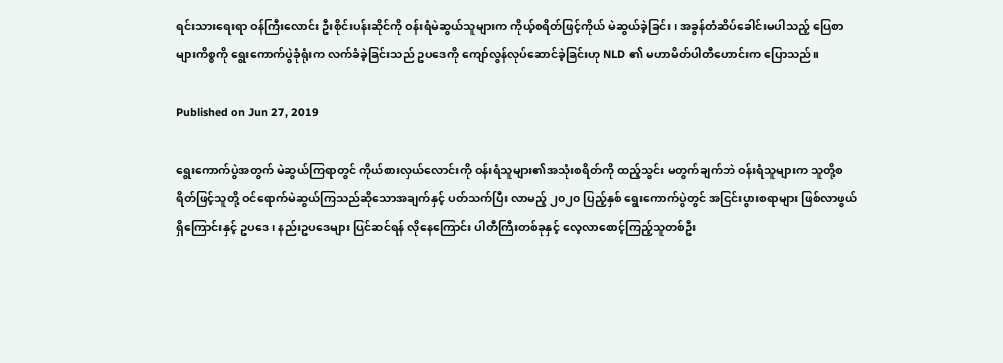ရင်းသားရေးရာ ဝန်ကြီးလောင်း ဦးစိုင်းပန်းဆိုင်ကို ဝန်းရံမဲဆွယ်သူများက ကိုယ့်စရိတ်ဖြင့်ကိုယ် မဲဆွယ်ခဲ့ခြင်း၊ အခွန်တံဆိပ်ခေါင်းမပါသည့် ပြေစာများကိစ္စကို ရွေးကောက်ပွဲခုံရုံးက လက်ခံခဲ့ခြင်းသည် ဥပဒေကို ကျော်လွန်လုပ်ဆောင်ခဲ့ခြင်းဟု NLD ၏ မဟာမိတ်ပါတီဟောင်းက ပြောသည်။

Published on Jun 27, 2019

ရွေးကောက်ပွဲအတွက် မဲဆွယ်ကြရာတွင် ကိုယ်စားလှယ်လောင်းကို ဝန်းရံသူများ၏အသုံးစရိတ်ကို ထည့်သွင်း မတွက်ချက်ဘဲ ဝန်းရံသူများက သူတို့စရိတ်ဖြင့်သူတို့ ဝင်ရောက်မဲဆွယ်ကြသည်ဆိုသောအချက်နှင့် ပတ်သက်ပြီး လာမည့် ၂၀၂၀ ပြည့်နှစ် ရွေးကောက်ပွဲတွင် အငြင်းပွားစရာများ ဖြစ်လာဖွယ်ရှိကြောင်းနှင့် ဥပဒေ၊ နည်းဥပဒေများ ပြင်ဆင်ရန် လိုနေကြောင်း ပါတီကြီးတစ်ခုနှင့် လေ့လာစောင့်ကြည့်သူတစ်ဦး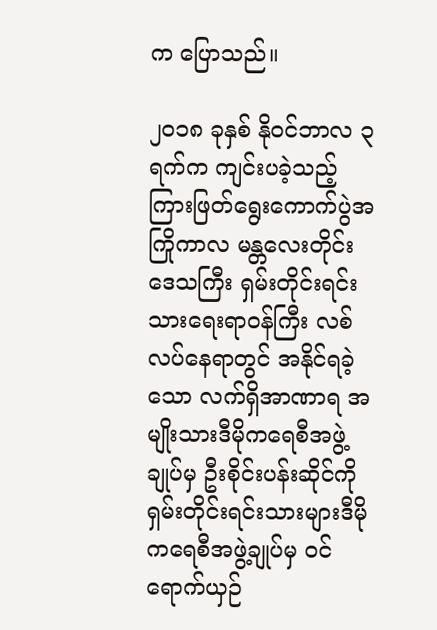က ပြောသည်။

၂၀၁၈ ခုနှစ် နိုဝင်ဘာလ ၃ ရက်က ကျင်းပခဲ့သည့် ကြားဖြတ်ရွေးကောက်ပွဲအကြိုကာလ မန္တလေးတိုင်းဒေသကြီး ရှမ်းတိုင်းရင်းသားရေးရာဝန်ကြီး လစ်လပ်နေရာတွင် အနိုင်ရခဲ့သော လက်ရှိအာဏာရ အမျိုးသားဒီမိုကရေစီအဖွဲ့ချုပ်မှ ဦးစိုင်းပန်းဆိုင်ကို ရှမ်းတိုင်းရင်းသားများဒီမိုကရေစီအဖွဲ့ချုပ်မှ ဝင်ရောက်ယှဉ်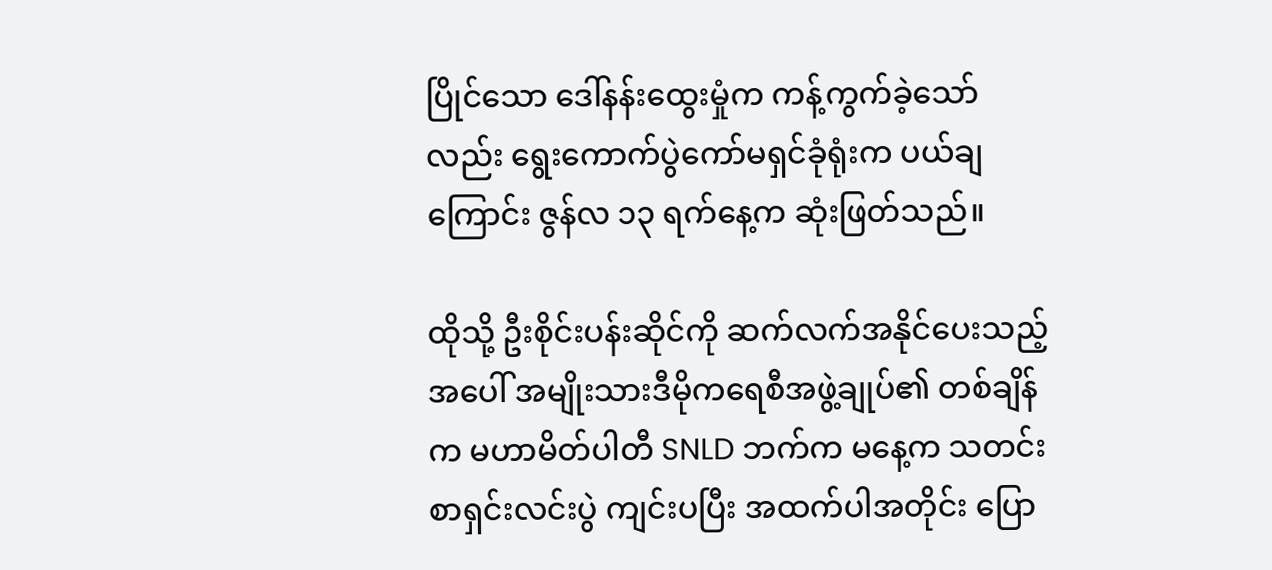ပြိုင်သော ဒေါ်နန်းထွေးမှုံက ကန့်ကွက်ခဲ့သော်လည်း ရွေးကောက်ပွဲကော်မရှင်ခုံရုံးက ပယ်ချကြောင်း ဇွန်လ ၁၃ ရက်နေ့က ဆုံးဖြတ်သည်။

ထိုသို့ ဦးစိုင်းပန်းဆိုင်ကို ဆက်လက်အနိုင်ပေးသည့်အပေါ် အမျိုးသားဒီမိုကရေစီအဖွဲ့ချုပ်၏ တစ်ချိန်က မဟာမိတ်ပါတီ SNLD ဘက်က မနေ့က သတင်းစာရှင်းလင်းပွဲ ကျင်းပပြီး အထက်ပါအတိုင်း ပြော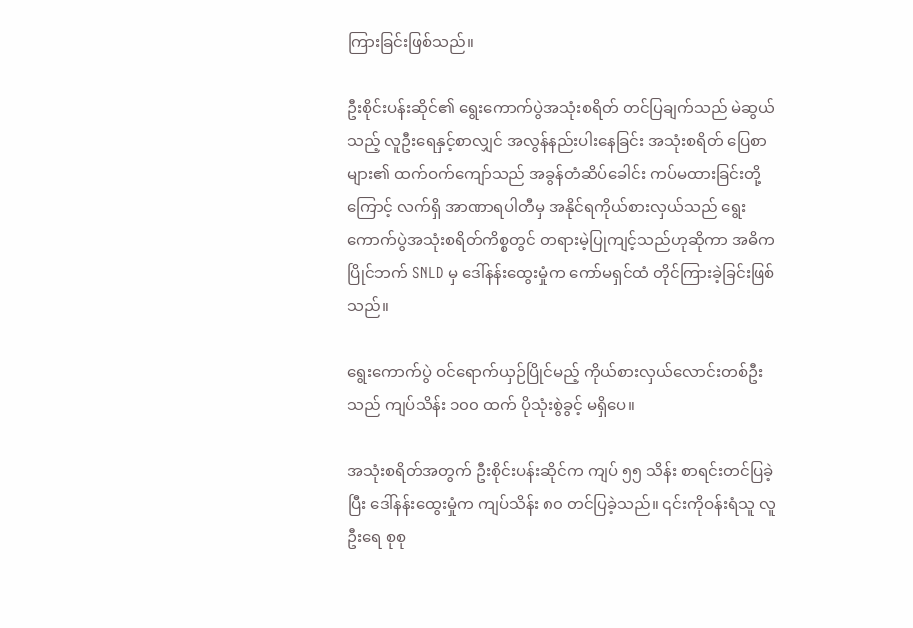ကြားခြင်းဖြစ်သည်။

ဦးစိုင်းပန်းဆိုင်၏ ရွေးကောက်ပွဲအသုံးစရိတ် တင်ပြချက်သည် မဲဆွယ်သည့် လူဦးရေနှင့်စာလျှင် အလွန်နည်းပါးနေခြင်း အသုံးစရိတ် ပြေစာများ၏ ထက်ဝက်ကျော်သည် အခွန်တံဆိပ်ခေါင်း ကပ်မထားခြင်းတို့ကြောင့် လက်ရှိ အာဏာရပါတီမှ အနိုင်ရကိုယ်စားလှယ်သည် ရွေးကောက်ပွဲအသုံးစရိတ်ကိစ္စတွင် တရားမဲ့ပြုကျင့်သည်ဟုဆိုကာ အဓိကပြိုင်ဘက် SNLD မှ ဒေါ်နန်းထွေးမှုံက ကော်မရှင်ထံ တိုင်ကြားခဲ့ခြင်းဖြစ်သည်။

ရွေးကောက်ပွဲ ဝင်ရောက်ယှဉ်ပြိုင်မည့် ကိုယ်စားလှယ်လောင်းတစ်ဦးသည် ကျပ်သိန်း ၁၀၀ ထက် ပိုသုံးစွဲခွင့် မရှိပေ။

အသုံးစရိတ်အတွက် ဦးစိုင်းပန်းဆိုင်က ကျပ် ၅၅ သိန်း စာရင်းတင်ပြခဲ့ပြီး ဒေါ်နန်းထွေးမှုံက ကျပ်သိန်း ၈၀ တင်ပြခဲ့သည်။ ၎င်းကိုဝန်းရံသူ လူဦးရေ စုစု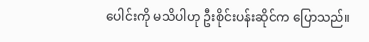ပေါင်းကို မသိပါဟု ဦးစိုင်းပန်းဆိုင်က ပြောသည်။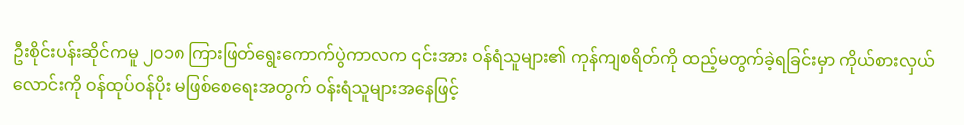ဦးစိုင်းပန်းဆိုင်ကမူ ၂၀၁၈ ကြားဖြတ်ရွေးကောက်ပွဲကာလက ၎င်းအား ဝန်ရံသူများ၏ ကုန်ကျစရိတ်ကို ထည့်မတွက်ခဲ့ရခြင်းမှာ ကိုယ်စားလှယ်လောင်းကို ဝန်ထုပ်ဝန်ပိုး မဖြစ်စေရေးအတွက် ဝန်းရံသူများအနေဖြင့်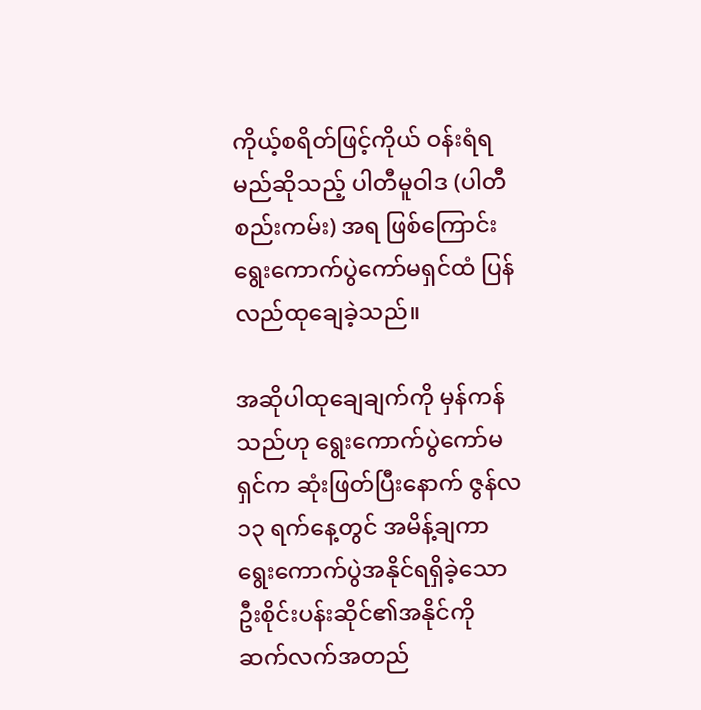ကိုယ့်စရိတ်ဖြင့်ကိုယ် ဝန်းရံရမည်ဆိုသည့် ပါတီမူဝါဒ (ပါတီစည်းကမ်း) အရ ဖြစ်ကြောင်း ရွေးကောက်ပွဲကော်မရှင်ထံ ပြန်လည်ထုချေခဲ့သည်။

အဆိုပါထုချေချက်ကို မှန်ကန်သည်ဟု ရွေးကောက်ပွဲကော်မရှင်က ဆုံးဖြတ်ပြီးနောက် ဇွန်လ ၁၃ ရက်နေ့တွင် အမိန့်ချကာ ရွေးကောက်ပွဲအနိုင်ရရှိခဲ့သော ဦးစိုင်းပန်းဆိုင်၏အနိုင်ကို ဆက်လက်အတည်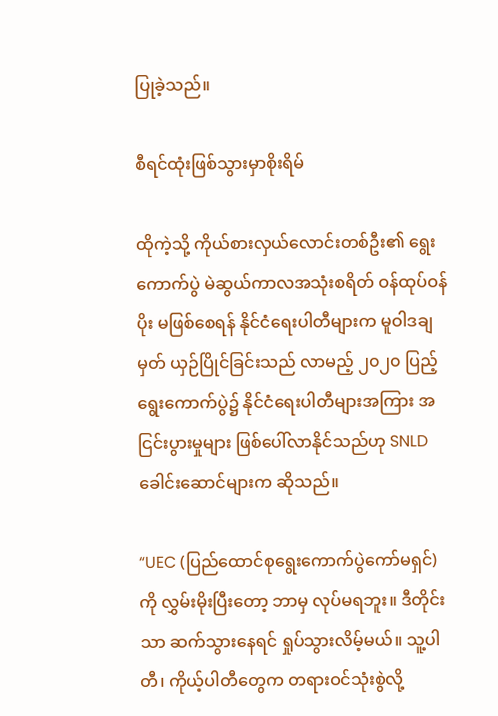ပြုခဲ့သည်။

စီရင်ထုံးဖြစ်သွားမှာစိုးရိမ်

ထိုကဲ့သို့ ကိုယ်စားလှယ်လောင်းတစ်ဦး၏ ရွေးကောက်ပွဲ မဲဆွယ်ကာလအသုံးစရိတ် ဝန်ထုပ်ဝန်ပိုး မဖြစ်စေရန် နိုင်ငံရေးပါတီများက မူဝါဒချမှတ် ယှဉ်ပြိုင်ခြင်းသည် လာမည့် ၂၀၂၀ ပြည့် ရွေးကောက်ပွဲ၌ နိုင်ငံရေးပါတီများအကြား အငြင်းပွားမှုများ ဖြစ်ပေါ်လာနိုင်သည်ဟု SNLD ခေါင်းဆောင်များက ဆိုသည်။

“UEC (ပြည်ထောင်စုရွေးကောက်ပွဲကော်မရှင်) ကို လွှမ်းမိုးပြီးတော့ ဘာမှ လုပ်မရဘူး။ ဒီတိုင်းသာ ဆက်သွားနေရင် ရှုပ်သွားလိမ့်မယ်။ သူ့ပါတီ၊ ကိုယ့်ပါတီတွေက တရားဝင်သုံးစွဲလို့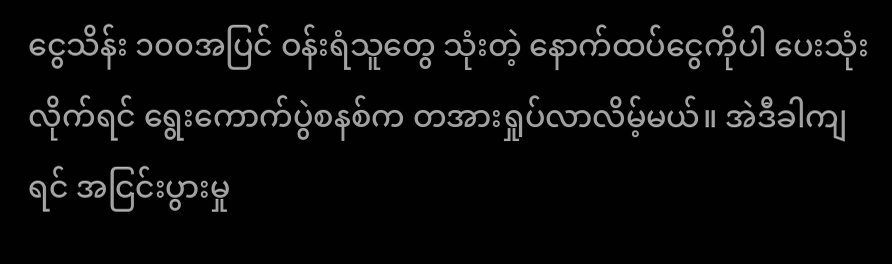ငွေသိန်း ၁၀၀အပြင် ဝန်းရံသူတွေ သုံးတဲ့ နောက်ထပ်ငွေကိုပါ ပေးသုံးလိုက်ရင် ရွေးကောက်ပွဲစနစ်က တအားရှုပ်လာလိမ့်မယ်။ အဲဒီခါကျရင် အငြင်းပွားမှု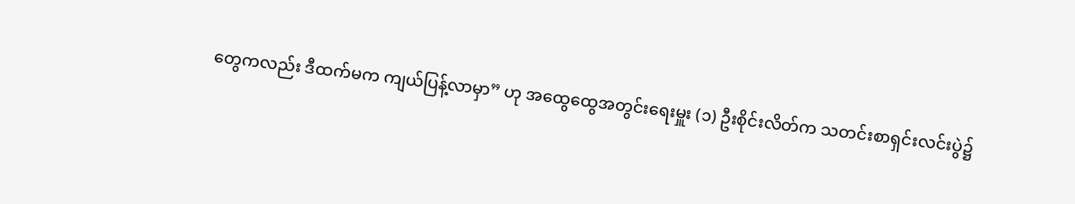တွေကလည်း ဒီထက်မက ကျယ်ပြန့်လာမှာ” ဟု အထွေထွေအတွင်းရေးမှူး (၁) ဦးစိုင်းလိတ်က သတင်းစာရှင်းလင်းပွဲ၌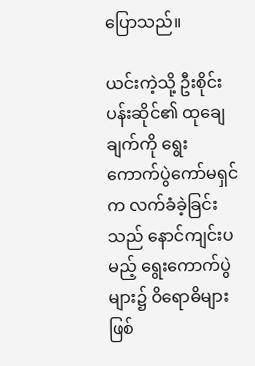ပြောသည်။

ယင်းကဲ့သို့ ဦးစိုင်းပန်းဆိုင်၏ ထုချေချက်ကို ရွေးကောက်ပွဲကော်မရှင်က လက်ခံခဲ့ခြင်းသည် နောင်ကျင်းပမည့် ရွေးကောက်ပွဲများ၌ ဝိရောဓိများ ဖြစ်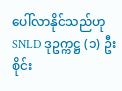ပေါ်လာနိုင်သည်ဟု SNLD ဒုဥက္ကဋ္ဌ (၁) ဦးစိုင်း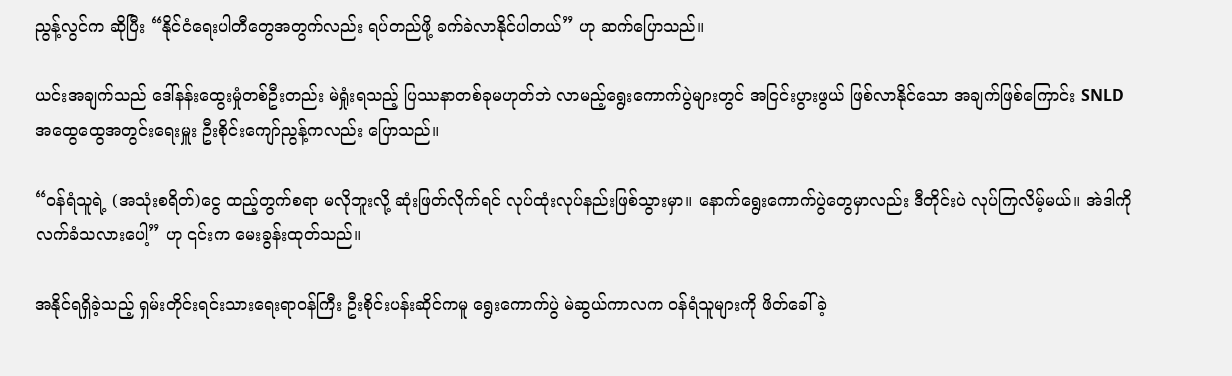ညွန့်လွင်က ဆိုပြီး “နိုင်ငံရေးပါတီတွေအတွက်လည်း ရပ်တည်ဖို့ ခက်ခဲလာနိုင်ပါတယ်” ဟု ဆက်ပြောသည်။

ယင်းအချက်သည် ဒေါ်နန်းထွေးမှုံတစ်ဦးတည်း မဲရှုံးရသည့် ပြဿနာတစ်ခုမဟုတ်ဘဲ လာမည့်ရွေးကောက်ပွဲများတွင် အငြင်းပွားဖွယ် ဖြစ်လာနိုင်သော အချက်ဖြစ်ကြောင်း SNLD အထွေထွေအတွင်းရေးမှူး ဦးစိုင်းကျော်ညွန့်ကလည်း ပြောသည်။

“ဝန်ရံသူရဲ့ (အသုံးစရိတ်)ငွေ ထည့်တွက်စရာ မလိုဘူးလို့ ဆုံးဖြတ်လိုက်ရင် လုပ်ထုံးလုပ်နည်းဖြစ်သွားမှာ။ နောက်ရွေးကောက်ပွဲတွေမှာလည်း ဒီတိုင်းပဲ လုပ်ကြလိမ့်မယ်။ အဲဒါကို လက်ခံသလားပေါ့” ဟု ၎င်းက မေးခွန်းထုတ်သည်။

အနိုင်ရရှိခဲ့သည့် ရှမ်းတိုင်းရင်းသားရေးရာဝန်ကြီး ဦးစိုင်းပန်းဆိုင်ကမူ ရွေးကောက်ပွဲ မဲဆွယ်ကာလက ဝန်ရံသူများကို ဖိတ်ခေါ်ခဲ့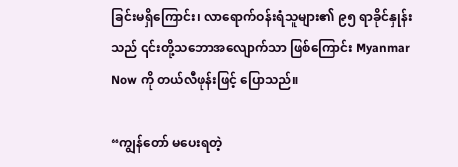ခြင်းမရှိကြောင်း၊ လာရောက်ဝန်းရံသူများ၏ ၉၅ ရာခိုင်နှုန်းသည် ၎င်းတို့သဘောအလျောက်သာ ဖြစ်ကြောင်း Myanmar Now ကို တယ်လီဖုန်းဖြင့် ပြောသည်။

“ကျွန်တော် မပေးရတဲ့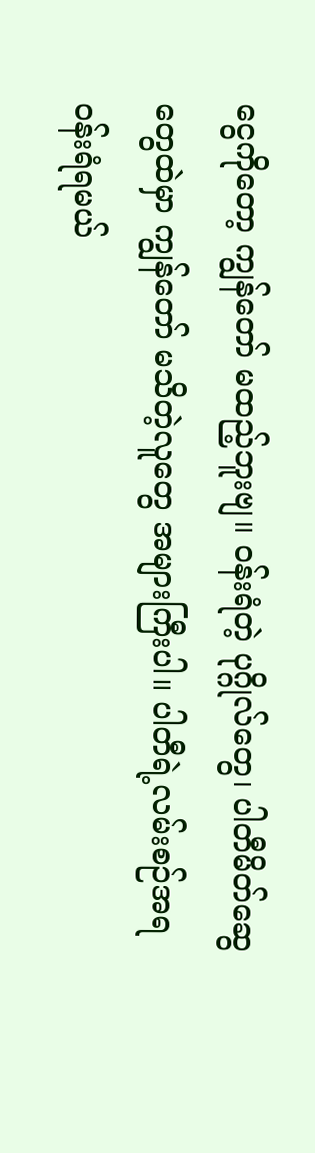ငွေကိုတော့ ကျွန်တော် မထည့်ဘူးဗျ။ ဝန်းရံတဲ့ ပုဂ္ဂိုလ်တွေ၊ ပါတီမိတ်ဆွေတွေထဲမှာ ကျွန်တော် မသိတဲ့လူတွေ အများကြီးပါ။ ပါတီရဲ့လမ်းစဉ်အရ ဝန်းရံရမယ်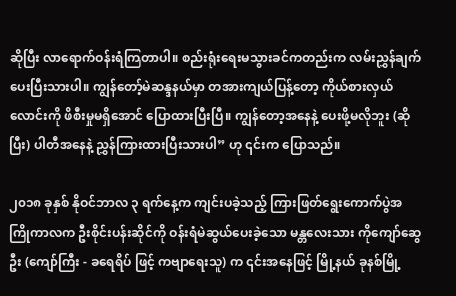ဆိုပြီး လာရောက်ဝန်းရံကြတာပါ။ စည်းရုံးရေးမသွားခင်ကတည်းက လမ်းညွှန်ချက် ပေးပြီးသားပါ။ ကျွန်တော့်မဲဆန္ဒနယ်မှာ တအားကျယ်ပြန့်တော့ ကိုယ်စားလှယ်လောင်းကို ဖိစီးမှုမရှိအောင် ပြောထားပြီးပြီ။ ကျွန်တော့အနေနဲ့ ပေးဖို့မလိုဘူး (ဆိုပြီး) ပါတီအနေနဲ့ ညွှန်ကြားထားပြီးသားပါ” ဟု ၎င်းက ပြောသည်။

၂၀၁၈ ခုနှစ် နိုဝင်ဘာလ ၃ ရက်နေ့က ကျင်းပခဲ့သည့် ကြားဖြတ်ရွေးကောက်ပွဲအကြိုကာလက ဦးစိုင်းပန်းဆိုင်ကို ဝန်းရံမဲဆွယ်ပေးခဲ့သော မန္တလေးသား ကိုကျော်ဆွေဦး (ကျော်ကြီး - ခရေရိပ် ဖြင့် ကဗျာရေးသူ) က ၎င်းအနေဖြင့် မြို့နယ် ခုနစ်မြို့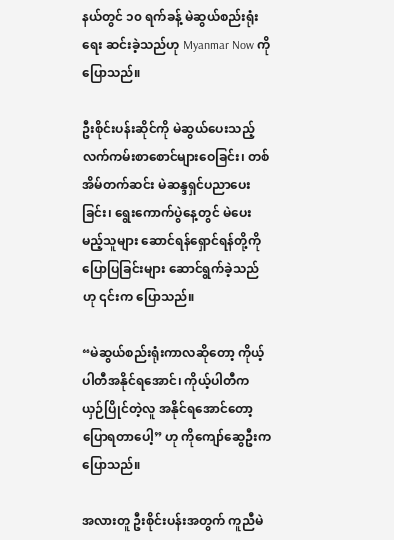နယ်တွင် ၁၀ ရက်ခန့် မဲဆွယ်စည်းရုံးရေး ဆင်းခဲ့သည်ဟု Myanmar Now ကို ပြောသည်။

ဦးစိုင်းပန်းဆိုင်ကို မဲဆွယ်ပေးသည့် လက်ကမ်းစာစောင်များဝေခြင်း၊ တစ်အိမ်တက်ဆင်း မဲဆန္ဒရှင်ပညာပေးခြင်း၊ ရွေးကောက်ပွဲနေ့တွင် မဲပေးမည့်သူများ ဆောင်ရန်ရှောင်ရန်တို့ကို ပြောပြခြင်းများ ဆောင်ရွက်ခဲ့သည်ဟု ၎င်းက ပြောသည်။

“မဲဆွယ်စည်းရုံးကာလဆိုတော့ ကိုယ့်ပါတီအနိုင်ရအောင်၊ ကိုယ့်ပါတီက ယှဉ်ပြိုင်တဲ့လူ အနိုင်ရအောင်တော့ ပြောရတာပေါ့” ဟု ကိုကျော်ဆွေဦးက ပြောသည်။

အလားတူ ဦးစိုင်းပန်းအတွက် ကူညီမဲ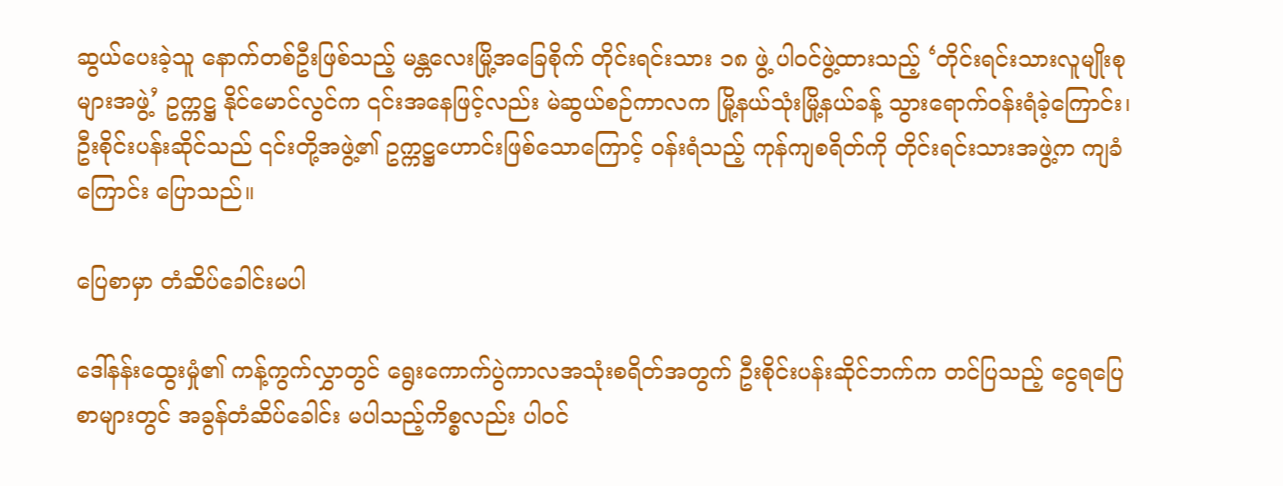ဆွယ်ပေးခဲ့သူ နောက်တစ်ဦးဖြစ်သည့် မန္တလေးမြို့အခြေစိုက် တိုင်းရင်းသား ၁၈ ဖွဲ့ ပါဝင်ဖွဲ့ထားသည့် ‘တိုင်းရင်းသားလူမျိုးစုများအဖွဲ့’ ဥက္ကဋ္ဌ နိုင်မောင်လွင်က ၎င်းအနေဖြင့်လည်း မဲဆွယ်စဉ်ကာလက မြို့နယ်သုံးမြို့နယ်ခန့် သွားရောက်ဝန်းရံခဲ့ကြောင်း၊ ဦးစိုင်းပန်းဆိုင်သည် ၎င်းတို့အဖွဲ့၏ ဥက္ကဋ္ဌဟောင်းဖြစ်သောကြောင့် ဝန်းရံသည့် ကုန်ကျစရိတ်ကို တိုင်းရင်းသားအဖွဲ့က ကျခံကြောင်း ပြောသည်။

ပြေစာမှာ တံဆိပ်ခေါင်းမပါ

ဒေါ်နန်းထွေးမှုံ၏ ကန့်ကွက်လွှာတွင် ရွေးကောက်ပွဲကာလအသုံးစရိတ်အတွက် ဦးစိုင်းပန်းဆိုင်ဘက်က တင်ပြသည့် ငွေရပြေစာများတွင် အခွန်တံဆိပ်ခေါင်း မပါသည့်ကိစ္စလည်း ပါဝင်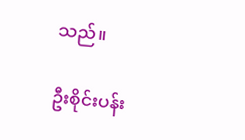သည်။

ဦးစိုင်းပန်း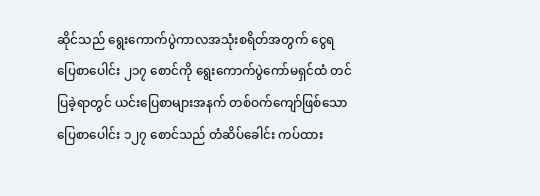ဆိုင်သည် ရွေးကောက်ပွဲကာလအသုံးစရိတ်အတွက် ငွေရပြေစာပေါင်း ၂၁၇ စောင်ကို ရွေးကောက်ပွဲကော်မရှင်ထံ တင်ပြခဲ့ရာတွင် ယင်းပြေစာများအနက် တစ်ဝက်ကျော်ဖြစ်သော ပြေစာပေါင်း ၁၂၇ စောင်သည် တံဆိပ်ခေါင်း ကပ်ထား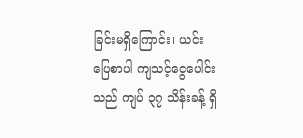ခြင်းမရှိကြောင်း၊ ယင်းပြေစာပါ ကျသင့်ငွေပေါင်းသည် ကျပ် ၃၇ သိန်းခန့် ရှိ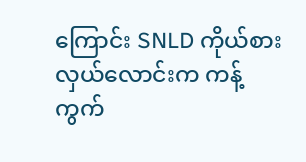ကြောင်း SNLD ကိုယ်စားလှယ်လောင်းက ကန့်ကွက်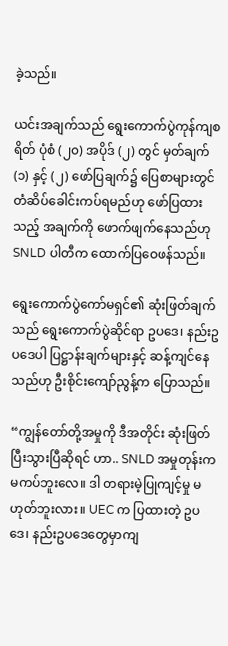ခဲ့သည်။

ယင်းအချက်သည် ရွေးကောက်ပွဲကုန်ကျစရိတ် ပုံစံ (၂၀) အပိုဒ် (၂) တွင် မှတ်ချက် (၁) နှင့် (၂) ဖော်ပြချက်၌ ပြေစာများတွင် တံဆိပ်ခေါင်းကပ်ရမည်ဟု ဖော်ပြထားသည့် အချက်ကို ဖောက်ဖျက်နေသည်ဟု SNLD ပါတီက ထောက်ပြဝေဖန်သည်။

ရွေးကောက်ပွဲကော်မရှင်၏ ဆုံးဖြတ်ချက်သည် ရွေးကောက်ပွဲဆိုင်ရာ ဥပဒေ၊ နည်းဥပဒေပါ ပြဋ္ဌာန်းချက်များနှင့် ဆန့်ကျင်နေသည်ဟု ဦးစိုင်းကျော်ညွန့်က ပြောသည်။

“ကျွန်တော်တို့အမှုကို ဒီအတိုင်း ဆုံးဖြတ်ပြီးသွားပြီဆိုရင် ဟာ.. SNLD အမှုတုန်းက မကပ်ဘူးလေ။ ဒါ တရားမဲ့ပြုကျင့်မှု မဟုတ်ဘူးလား။ UEC က ပြထားတဲ့ ဥပဒေ၊ နည်းဥပဒေတွေမှာကျ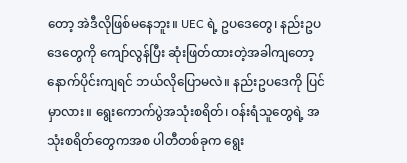တော့ အဲဒီလိုဖြစ်မနေဘူး။ UEC ရဲ့ ဥပဒေတွေ၊ နည်းဥပဒေတွေကို ကျော်လွန်ပြီး ဆုံးဖြတ်ထားတဲ့အခါကျတော့ နောက်ပိုင်းကျရင် ဘယ်လိုပြောမလဲ။ နည်းဥပဒေကို ပြင်မှာလား။ ရွေးကောက်ပွဲအသုံးစရိတ်၊ ဝန်းရံသူတွေရဲ့ အသုံးစရိတ်တွေကအစ ပါတီတစ်ခုက ရွေး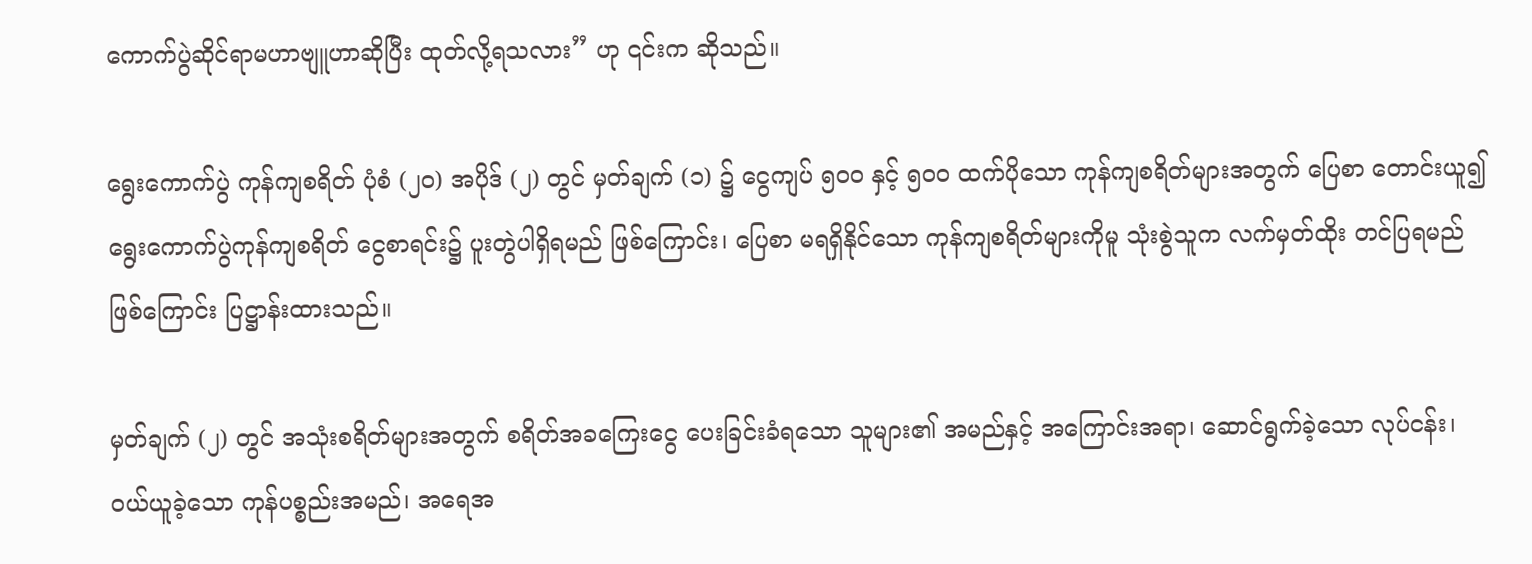ကောက်ပွဲဆိုင်ရာမဟာဗျူဟာဆိုပြီး ထုတ်လို့ရသလား” ဟု ၎င်းက ဆိုသည်။

ရွေးကောက်ပွဲ ကုန်ကျစရိတ် ပုံစံ (၂၀) အပိုဒ် (၂) တွင် မှတ်ချက် (၁) ၌ ငွေကျပ် ၅၀၀ နှင့် ၅၀၀ ထက်ပိုသော ကုန်ကျစရိတ်များအတွက် ပြေစာ တောင်းယူ၍ ရွေးကောက်ပွဲကုန်ကျစရိတ် ငွေစာရင်း၌ ပူးတွဲပါရှိရမည် ဖြစ်ကြောင်း၊ ပြေစာ မရရှိနိုင်သော ကုန်ကျစရိတ်များကိုမူ သုံးစွဲသူက လက်မှတ်ထိုး တင်ပြရမည်ဖြစ်ကြောင်း ပြဋ္ဌာန်းထားသည်။

မှတ်ချက် (၂) တွင် အသုံးစရိတ်များအတွက် စရိတ်အခကြေးငွေ ပေးခြင်းခံရသော သူများ၏ အမည်နှင့် အကြောင်းအရာ၊ ဆောင်ရွက်ခဲ့သော လုပ်ငန်း၊ ဝယ်ယူခဲ့သော ကုန်ပစ္စည်းအမည်၊ အရေအ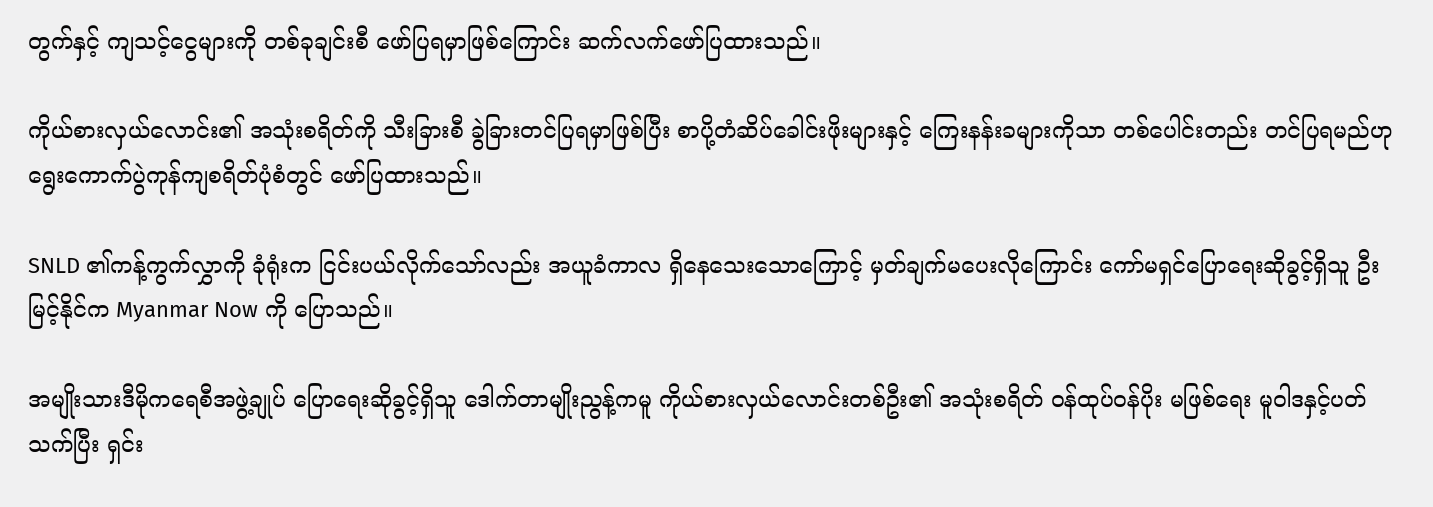တွက်နှင့် ကျသင့်ငွေများကို တစ်ခုချင်းစီ ဖော်ပြရမှာဖြစ်ကြောင်း ဆက်လက်ဖော်ပြထားသည်။

ကိုယ်စားလှယ်လောင်း၏ အသုံးစရိတ်ကို သီးခြားစီ ခွဲခြားတင်ပြရမှာဖြစ်ပြီး စာပို့တံဆိပ်ခေါင်းဖိုးများနှင့် ကြေးနန်းခများကိုသာ တစ်ပေါင်းတည်း တင်ပြရမည်ဟု ရွေးကောက်ပွဲကုန်ကျစရိတ်ပုံစံတွင် ဖော်ပြထားသည်။

SNLD ၏ကန့်ကွက်လွှာကို ခုံရုံးက ငြင်းပယ်လိုက်သော်လည်း အယူခံကာလ ရှိနေသေးသောကြောင့် မှတ်ချက်မပေးလိုကြောင်း ကော်မရှင်ပြောရေးဆိုခွင့်ရှိသူ ဦးမြင့်နိုင်က Myanmar Now ကို ပြောသည်။

အမျိုးသားဒီမိုကရေစီအဖွဲ့ချုပ် ပြောရေးဆိုခွင့်ရှိသူ ဒေါက်တာမျိုးညွန့်ကမူ ကိုယ်စားလှယ်လောင်းတစ်ဦး၏ အသုံးစရိတ် ဝန်ထုပ်ဝန်ပိုး မဖြစ်ရေး မူဝါဒနှင့်ပတ်သက်ပြီး ရှင်း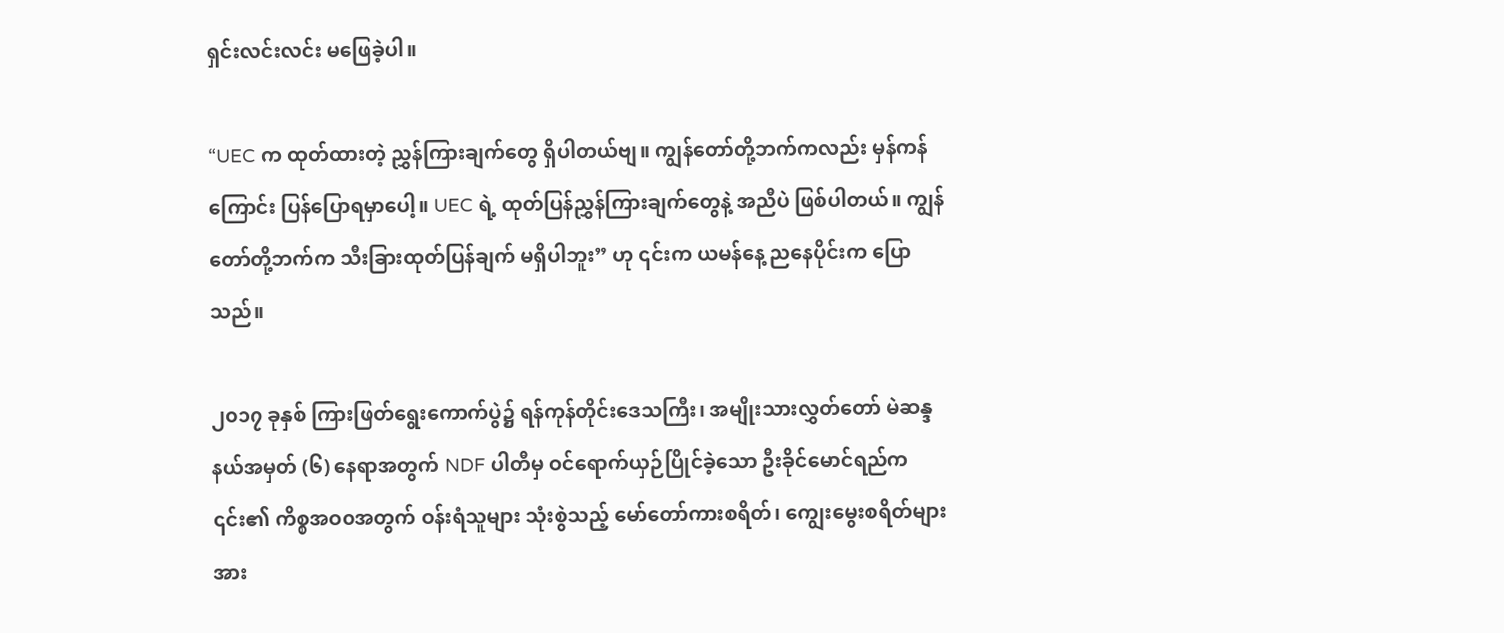ရှင်းလင်းလင်း မဖြေခဲ့ပါ။

“UEC က ထုတ်ထားတဲ့ ညွှန်ကြားချက်တွေ ရှိပါတယ်ဗျ။ ကျွန်တော်တို့ဘက်ကလည်း မှန်ကန်ကြောင်း ပြန်ပြောရမှာပေါ့။ UEC ရဲ့ ထုတ်ပြန်ညွှန်ကြားချက်တွေနဲ့ အညီပဲ ဖြစ်ပါတယ်။ ကျွန်တော်တို့ဘက်က သီးခြားထုတ်ပြန်ချက် မရှိပါဘူး” ဟု ၎င်းက ယမန်နေ့ ညနေပိုင်းက ပြောသည်။

၂၀၁၇ ခုနှစ် ကြားဖြတ်ရွေးကောက်ပွဲ၌ ရန်ကုန်တိုင်းဒေသကြီး၊ အမျိုးသားလွှတ်တော် မဲဆန္ဒနယ်အမှတ် (၆) နေရာအတွက် NDF ပါတီမှ ဝင်ရောက်ယှဉ်ပြိုင်ခဲ့သော ဦးခိုင်မောင်ရည်က ၎င်း၏ ကိစ္စအဝ၀အတွက် ဝန်းရံသူများ သုံးစွဲသည့် မော်တော်ကားစရိတ်၊ ကျွေးမွေးစရိတ်များအား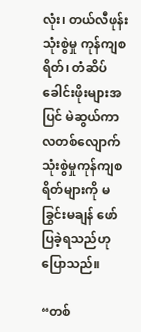လုံး၊ တယ်လီဖုန်းသုံးစွဲမှု ကုန်ကျစရိတ်၊ တံဆိပ်ခေါင်းဖိုးများအပြင် မဲဆွယ်ကာလတစ်လျောက် သုံးစွဲမှုကုန်ကျစရိတ်များကို မခြွင်းမချန် ဖော်ပြခဲ့ရသည်ဟု ပြောသည်။

“တစ်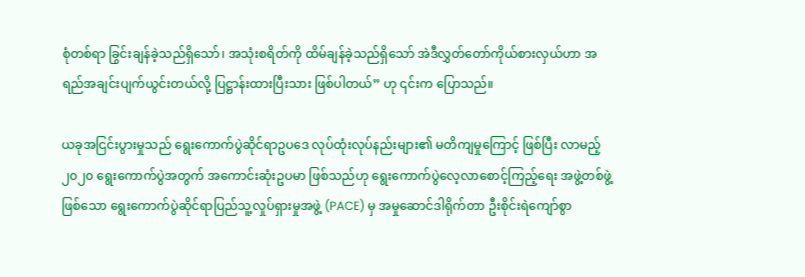စုံတစ်ရာ ခြွင်းချန်ခဲ့သည်ရှိသော်၊ အသုံးစရိတ်ကို ထိမ်ချန်ခဲ့သည်ရှိသော် အဲဒီလွှတ်တော်ကိုယ်စားလှယ်ဟာ အရည်အချင်းပျက်ယွင်းတယ်လို့ ပြဋ္ဌာန်းထားပြီးသား ဖြစ်ပါတယ်” ဟု ၎င်းက ပြောသည်။

ယခုအငြင်းပွားမှုသည် ရွေးကောက်ပွဲဆိုင်ရာဥပဒေ လုပ်ထုံးလုပ်နည်းများ၏ မတိကျမှုကြောင့် ဖြစ်ပြီး လာမည့် ၂၀၂၀ ရွေးကောက်ပွဲအတွက် အကောင်းဆုံးဥပမာ ဖြစ်သည်ဟု ရွေးကောက်ပွဲလေ့လာစောင့်ကြည့်ရေး အဖွဲ့တစ်ဖွဲ့ဖြစ်သော ရွေးကောက်ပွဲဆိုင်ရာပြည်သူ့လှုပ်ရှားမှုအဖွဲ့ (PACE) မှ အမှုဆောင်ဒါရိုက်တာ ဦးစိုင်းရဲကျော်စွာ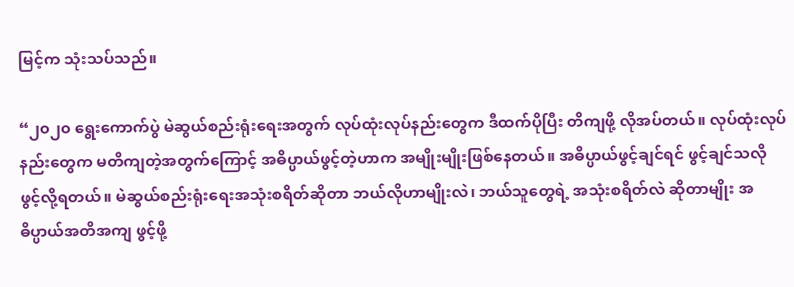မြင့်က သုံးသပ်သည်။

“၂၀၂၀ ရွေးကောက်ပွဲ မဲဆွယ်စည်းရုံးရေးအတွက် လုပ်ထုံးလုပ်နည်းတွေက ဒီထက်ပိုပြီး တိကျဖို့ လိုအပ်တယ်။ လုပ်ထုံးလုပ်နည်းတွေက မတိကျတဲ့အတွက်ကြောင့် အဓိပ္ပာယ်ဖွင့်တဲ့ဟာက အမျိုးမျိုးဖြစ်နေတယ်။ အဓိပ္ပာယ်ဖွင့်ချင်ရင် ဖွင့်ချင်သလို ဖွင့်လို့ရတယ်။ မဲဆွယ်စည်းရုံးရေးအသုံးစရိတ်ဆိုတာ ဘယ်လိုဟာမျိုးလဲ၊ ဘယ်သူတွေရဲ့ အသုံးစရိတ်လဲ ဆိုတာမျိုး အဓိပ္ပာယ်အတိအကျ ဖွင့်ဖို့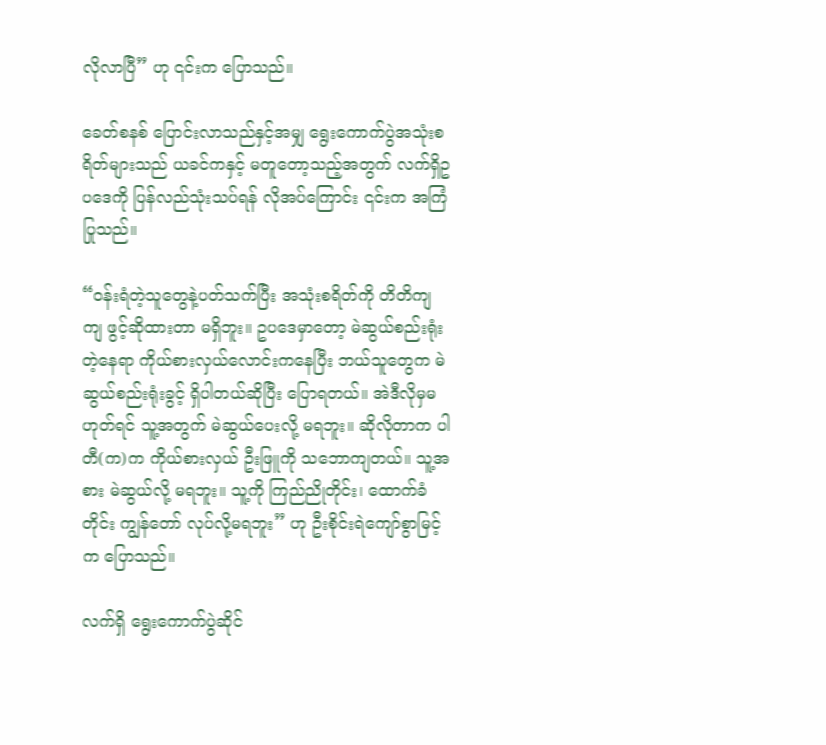လိုလာပြီ” ဟု ၎င်းက ပြောသည်။

ခေတ်စနစ် ပြောင်းလာသည်နှင့်အမျှ ရွေးကောက်ပွဲအသုံးစရိတ်များသည် ယခင်ကနှင့် မတူတော့သည့်အတွက် လက်ရှိဥပဒေကို ပြန်လည်သုံးသပ်ရန် လိုအပ်ကြောင်း ၎င်းက အကြံပြုသည်။

“ဝန်းရံတဲ့သူတွေနဲ့ပတ်သက်ပြီး အသုံးစရိတ်ကို တိတိကျကျ ဖွင့်ဆိုထားတာ မရှိဘူး။ ဥပဒေမှာတော့ မဲဆွယ်စည်းရုံးတဲ့နေရာ ကိုယ်စားလှယ်လောင်းကနေပြီး ဘယ်သူတွေက မဲဆွယ်စည်းရုံးခွင့် ရှိပါတယ်ဆိုပြီး ပြောရတယ်။ အဲဒီလိုမှမဟုတ်ရင် သူ့အတွက် မဲဆွယ်ပေးလို့ မရဘူး။ ဆိုလိုတာက ပါတီ(က)က ကိုယ်စားလှယ် ဦးဖြူကို သဘောကျတယ်။ သူ့အစား မဲဆွယ်လို့ မရဘူး။ သူ့ကို ကြည်ညိုတိုင်း၊ ထောက်ခံတိုင်း ကျွန်တော် လုပ်လို့မရဘူး” ဟု ဦးစိုင်းရဲကျော်စွာမြင့်က ပြောသည်။

လက်ရှိ ရွေးကောက်ပွဲဆိုင်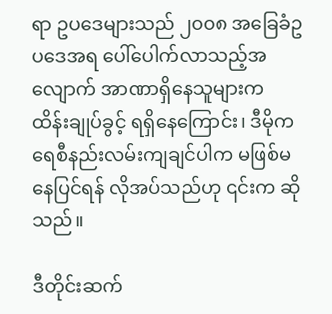ရာ ဥပဒေများသည် ၂၀၀၈ အခြေခံဥပဒေအရ ပေါ်ပေါက်လာသည့်အလျောက် အာဏာရှိနေသူများက ထိန်းချုပ်ခွင့် ရရှိနေကြောင်း၊ ဒီမိုကရေစီနည်းလမ်းကျချင်ပါက မဖြစ်မနေပြင်ရန် လိုအပ်သည်ဟု ၎င်းက ဆိုသည်။

ဒီတိုင်းဆက်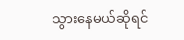သွားနေမယ်ဆိုရင်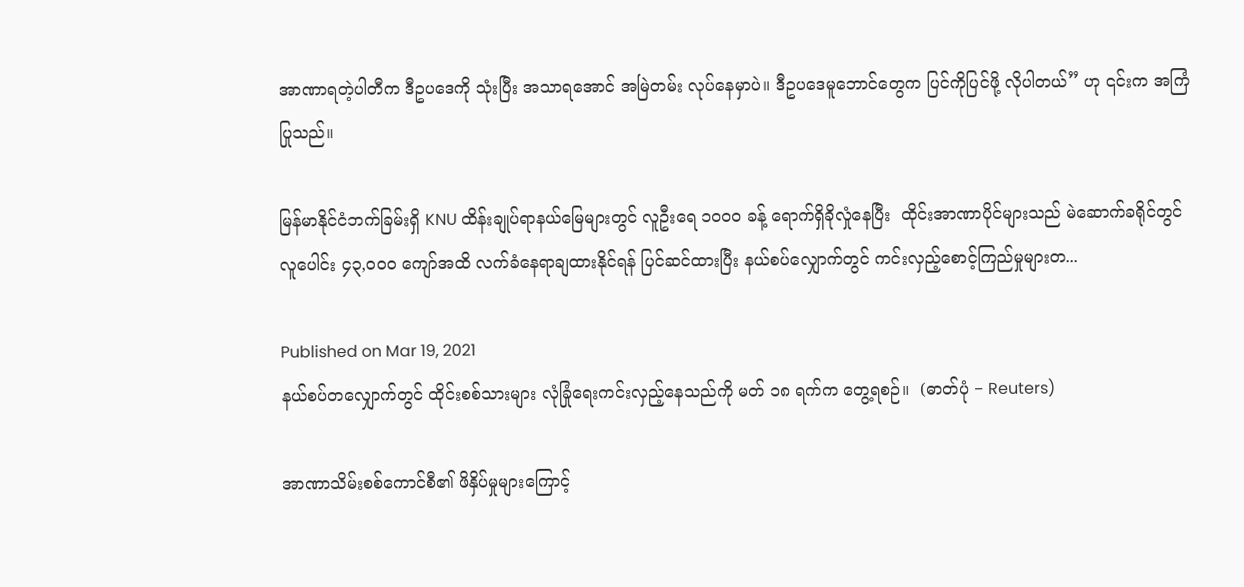အာဏာရတဲ့ပါတီက ဒီဥပဒေကို သုံးပြီး အသာရအောင် အမြဲတမ်း လုပ်နေမှာပဲ။ ဒီဥပဒေမူဘောင်တွေက ပြင်ကိုပြင်ဖို့ လိုပါတယ်” ဟု ၎င်းက အကြံပြုသည်။

မြန်မာနိုင်ငံဘက်ခြမ်းရှိ KNU ထိန်းချုပ်ရာနယ်မြေများတွင် လူဦးရေ ၁၀၀၀ ခန့် ရောက်ရှိခိုလှုံနေပြီး  ထိုင်းအာဏာပိုင်များသည် မဲဆောက်ခရိုင်တွင် လူပေါင်း ၄၃,၀၀၀ ကျော်အထိ လက်ခံနေရာချထားနိုင်ရန် ပြင်ဆင်ထားပြီး နယ်စပ်လျှောက်တွင် ကင်းလှည့်စောင့်ကြည်မှုများတ...

Published on Mar 19, 2021
နယ်စပ်တလျှောက်တွင် ထိုင်းစစ်သားများ လုံခြုံရေးကင်းလှည့်နေသည်ကို မတ် ၁၈ ရက်က တွေ့ရစဉ်။  (ဓာတ်ပုံ − Reuters)

အာဏာသိမ်းစစ်ကောင်စီ၏ ဖိနှိပ်မှုများကြောင့်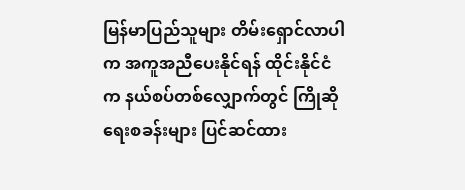မြန်မာပြည်သူများ တိမ်းရှောင်လာပါက အကူအညီပေးနိုင်ရန် ထိုင်းနိုင်ငံက နယ်စပ်တစ်လျှောက်တွင် ကြိုဆိုရေးစခန်းများ ပြင်ဆင်ထား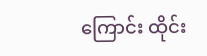ကြောင်း ထိုင်း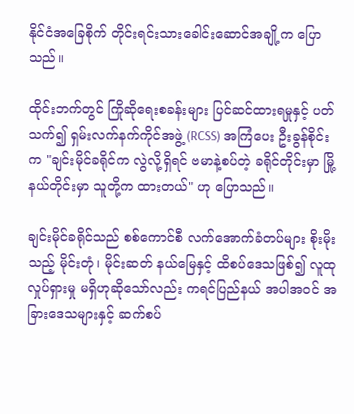နိုင်ငံအခြေစိုက် တိုင်းရင်းသားခေါင်းဆောင်အချို့က ပြောသည်။

ထိုင်းဘက်တွင် ကြိုဆိုရေးစခန်းများ ပြင်ဆင်ထားရမှုနှင့် ပတ်သက်၍ ရှမ်းလက်နက်ကိုင်အဖွဲ့ (RCSS) အကြံပေး ဦးခွန်စိုင်းက "ချင်းမိုင်ခရိုင်က လွဲလို့ရှိရင် ဗမာနဲ့စပ်တဲ့ ခရိုင်တိုင်းမှာ မြို့နယ်တိုင်းမှာ သူတို့က ထားတယ်" ဟု ပြောသည်။

ချင်းမိုင်ခရိုင်သည် စစ်ကောင်စီ လက်အောက်ခံတပ်များ စိုးမိုးသည့် မိုင်းတုံ၊ မိုင်းဆတ် နယ်မြေနှင့် ထိစပ်ဒေသဖြစ်၍ လူထုလှုပ်ရှားမှု မရှိဟုဆိုသော်လည်း ကရင်ပြည်နယ် အပါအဝင် အခြားဒေသများနှင့် ဆက်စပ်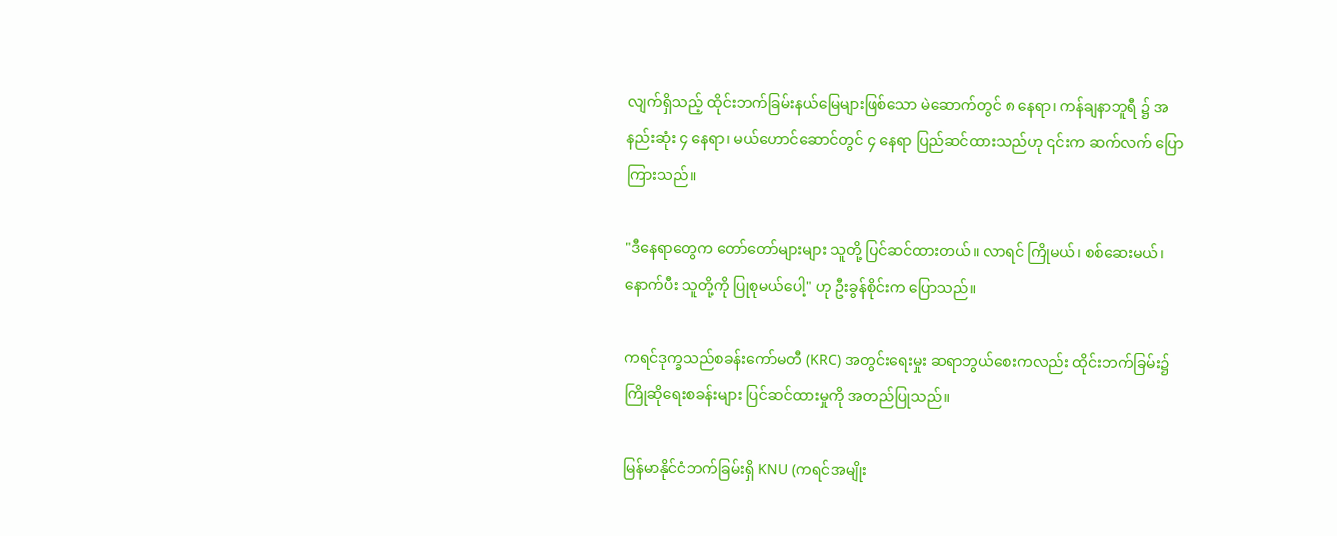လျက်ရှိသည့် ထိုင်းဘက်ခြမ်းနယ်မြေများဖြစ်သော မဲ‌ဆောက်တွင် ၈ နေရာ၊ ကန်ချနာဘူရီ ၌ အနည်းဆုံး ၄ နေရာ၊ မယ်ဟောင်ဆောင်တွင် ၄ နေရာ ပြည်ဆင်ထားသည်ဟု ၎င်းက ဆက်လက် ပြောကြားသည်။

"ဒီနေရာတွေက တော်တော်များများ သူတို့ ပြင်ဆင်ထားတယ်။ လာရင် ကြိုမယ်၊ စစ်ဆေးမယ်၊ နောက်ပီး သူတို့ကို ပြုစုမယ်ပေါ့" ဟု ဦးခွန်စိုင်းက ပြောသည်။

ကရင်ဒုက္ခသည်စခန်းကော်မတီ (KRC) အတွင်းရေးမှုး ဆရာဘွယ်စေးကလည်း ထိုင်းဘက်ခြမ်း၌ ကြိုဆိုရေးစခန်းများ ပြင်ဆင်ထားမှုကို အတည်ပြုသည်။

မြန်မာနိုင်ငံဘက်ခြမ်းရှိ KNU (ကရင်အမျိုး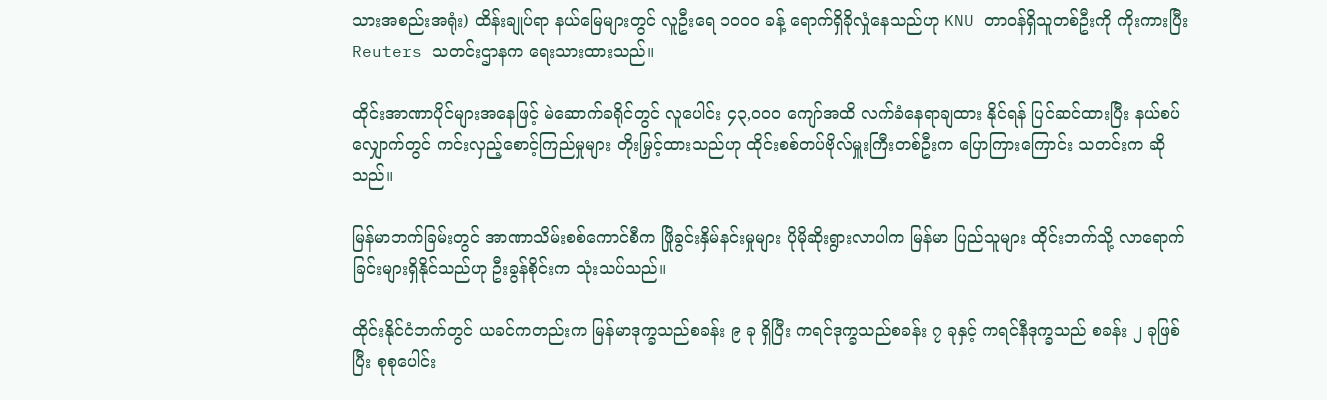သားအစည်းအရုံး) ထိန်းချုပ်ရာ နယ်မြေများတွင် လူဦးရေ ၁၀၀၀ ခန့် ရောက်ရှိခိုလှုံနေသည်ဟု KNU တာဝန်ရှိသူတစ်ဦးကို ကိုးကားပြီး Reuters သတင်းဌာနက ရေးသားထားသည်။

ထိုင်းအာဏာပိုင်များအနေဖြင့် မဲဆောက်ခရိုင်တွင် လူပေါင်း ၄၃,၀၀၀ ကျော်အထိ လက်ခံနေရာချထား နိုင်ရန် ပြင်ဆင်ထားပြီး နယ်စပ်လျှောက်တွင် ကင်းလှည့်စောင့်ကြည်မှုများ တိုးမြှင့်ထားသည်ဟု ထိုင်းစစ်တပ်ဗိုလ်မှူးကြီးတစ်ဦးက ပြောကြားကြောင်း သတင်းက ဆိုသည်။

မြန်မာဘက်ခြမ်းတွင် အာဏာသိမ်းစစ်ကောင်စီက ဖြိုခွင်းနှိမ်နင်းမှုများ ပိုမိုဆိုးရွားလာပါက မြန်မာ ပြည်သူများ ထိုင်းဘက်သို့ လာရောက်ခြင်းများရှိနိုင်သည်ဟု ဦးခွန်စိုင်းက သုံးသပ်သည်။

ထိုင်းနိုင်ငံဘက်တွင် ယခင်ကတည်းက မြန်မာဒုက္ခသည်စခန်း ၉ ခု ရှိပြီး ကရင်ဒုက္ခသည်စခန်း ၇ ခုနှင့် ကရင်နီဒုက္ခသည် စခန်း ၂ ခုဖြစ်ပြီး စုစုပေါင်း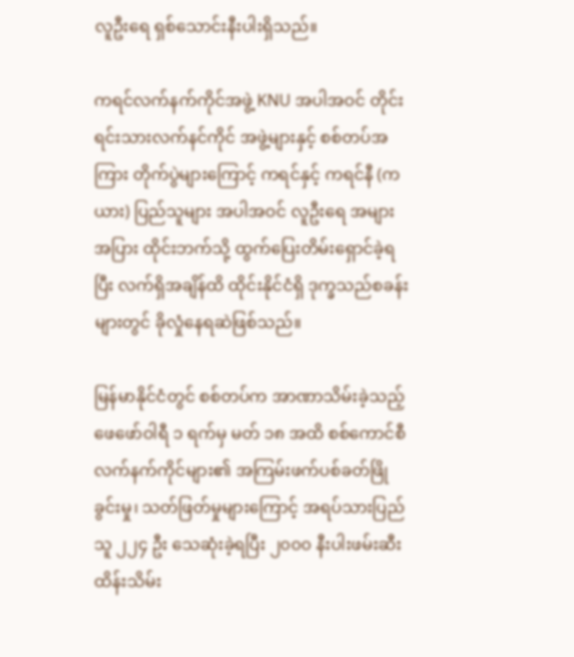လူဦးရေ ရှစ်သောင်းနီးပါးရှိသည်။

ကရင်လက်နက်ကိုင်အဖွဲ့ KNU အပါအဝင် တိုင်းရင်းသားလက်နင်ကိုင် အဖွဲ့များနှင့် စစ်တပ်အကြား တိုက်ပွဲများကြောင့် ကရင်နှင့် ကရင်နီ (ကယား) ပြည်သူများ အပါအဝင် လူဦးရေ အများအပြား ထိုင်းဘက်သို့ ထွက်ပြေးတိမ်းရှောင်ခဲ့ရပြီး လက်ရှိအချိန်ထိ ထိုင်းနိုင်ငံရှိ ဒုက္ခသည်စခန်းများတွင် ခိုလှုံနေရဆဲဖြစ်သည်။

မြန်မာနိုင်ငံတွင် စစ်တပ်က အာဏာသိမ်းခဲ့သည့် ဖေဖော်ဝါရီ ၁ ရက်မှ မတ် ၁၈ အထိ စစ်ကောင်စီ လက်နက်ကိုင်များ၏ အကြမ်းဖက်ပစ်ခတ်ဖြိုခွင်းမှု၊ သတ်ဖြတ်မှုများကြောင့် အရပ်သားပြည်သူ ၂၂၄ ဦး သေဆုံးခဲ့ရပြီး ၂၀၀၀ နီးပါးဖမ်းဆီးထိန်းသိမ်း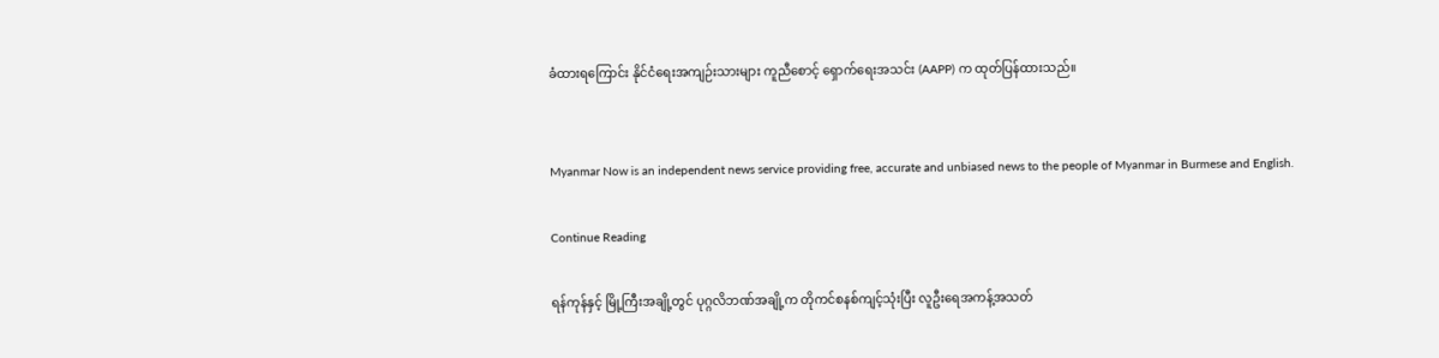ခံထားရကြောင်း နိုင်ငံရေးအကျဉ်းသားများ ကူညီစောင့် ရှောက်ရေးအသင်း (AAPP) က ထုတ်ပြန်ထားသည်။


Myanmar Now is an independent news service providing free, accurate and unbiased news to the people of Myanmar in Burmese and English.

Continue Reading

ရန်ကုန်နှင့် မြို့ကြီးအချို့တွင် ပုဂ္ဂလိဘဏ်အချို့က တိုကင်စနစ်ကျင့်သုံးပြီး လူဦးရေအကန့်အသတ်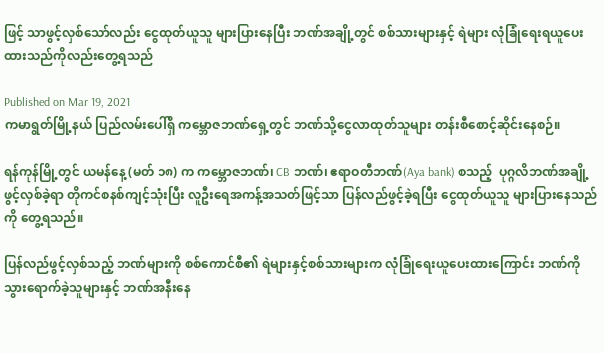ဖြင့် သာဖွင့်လှစ်သော်လည်း ငွေထုတ်ယူသူ များပြားနေပြီး ဘဏ်အချို့တွင် စစ်သားများနှင့် ရဲများ လုံခြုံရေးရယူပေးထားသည်ကိုလည်းတွေ့ရသည်

Published on Mar 19, 2021
ကမာရွတ်မြို့နယ် ပြည်လမ်းပေါ်ရှိ ကမ္ဘောဇဘဏ်ရှေ့တွင် ဘဏ်သို့ငွေလာထုတ်သူများ တန်းစီစောင့်ဆိုင်းနေစဉ်။

ရန်ကုန်မြို့တွင် ယမန်နေ့ (မတ် ၁၈) က ကမ္ဘောဇဘဏ်၊ CB ဘဏ်၊ ဧရာဝတီဘဏ်(Aya bank) စသည့်  ပုဂ္ဂလိဘဏ်အချို့ဖွင့်လှစ်ခဲ့ရာ တိုကင်စနစ်ကျင့်သုံးပြီး လူဦးရေအကန့်အသတ်ဖြင့်သာ ပြန်လည်ဖွင့်ခဲ့ရပြီး ငွေထုတ်ယူသူ များပြားနေသည်ကို တွေ့ရသည်။

ပြန်လည်ဖွင့်လှစ်သည့် ဘဏ်များကို စစ်ကောင်စီ၏ ရဲများနှင့်စစ်သားများက လုံခြုံရေးယူပေးထားကြောင်း ဘဏ်ကိုသွားရောက်ခဲ့သူများနှင့် ဘဏ်အနီးနေ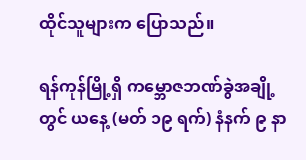ထိုင်သူများက ပြောသည်။

ရန်ကုန်မြို့ရှိ ကမ္ဘောဇဘဏ်ခွဲအချို့ တွင် ယနေ့ (မတ် ၁၉ ရက်) နံနက် ၉ နာ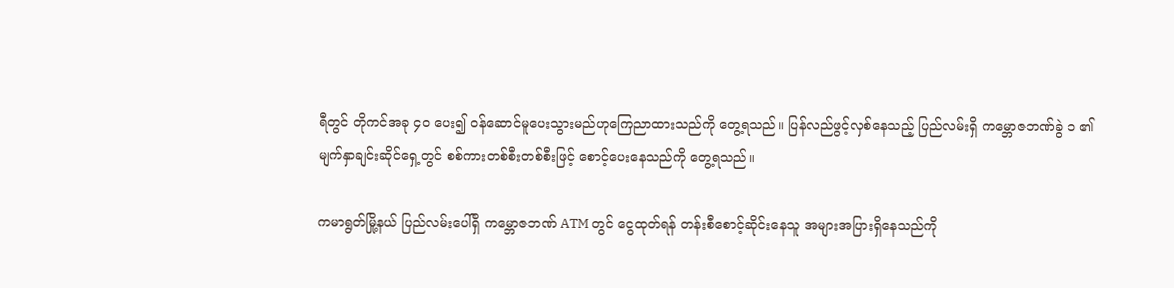ရီတွင် တိုကင်အခု ၄၀ ပေး၍ ဝန်ဆောင်မူပေးသွားမည်ဟုကြေညာထားသည်ကို တွေ့ရသည်။ ပြန်လည်ဖွင့်လှစ်နေသည့် ပြည်လမ်းရှိ ကမ္ဘောဇဘဏ်ခွဲ ၁ ၏ မျက်နှာချင်းဆိုင်ရှေ့တွင် စစ်ကားတစ်စီးတစ်စီးဖြင့် စောင့်ပေးနေသည်ကို တွေ့ရသည်။

ကမာရွတ်မြို့နယ် ပြည်လမ်းပေါ်ရှိ ကမ္ဘောဇဘဏ် ATM တွင် ငွေထုတ်ရန် တန်းစီစောင့်ဆိုင်းနေသူ အများအပြားရှိနေသည်ကို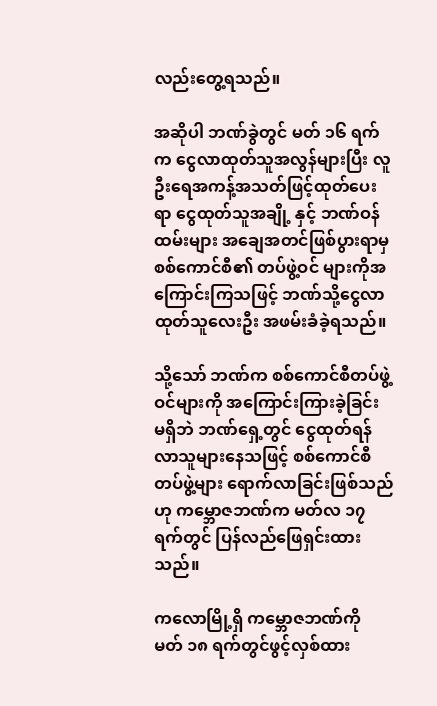လည်းတွေ့ရသည်။

အဆိုပါ ဘဏ်ခွဲတွင် မတ် ၁၆ ရက်က ငွေလာထုတ်သူအလွန်များပြီး လူဦးရေအကန့်အသတ်ဖြင့်ထုတ်ပေးရာ ငွေထုတ်သူအချို့ နှင့် ဘဏ်ဝန်ထမ်းများ အချေအတင်ဖြစ်ပွားရာမှ စစ်ကောင်စီ၏ တပ်ဖွဲ့ဝင် များကိုအကြောင်းကြသဖြင့် ဘဏ်သို့ငွေလာထုတ်သူလေးဦး အဖမ်းခံခဲ့ရသည်။

သို့သော် ဘဏ်က စစ်ကောင်စီတပ်ဖွဲ့ဝင်များကို အကြောင်းကြားခဲ့ခြင်း မရှိဘဲ ဘဏ်ရှေ့တွင် ငွေထုတ်ရန်လာသူများနေသဖြင့် စစ်ကောင်စီတပ်ဖွဲ့များ ရောက်လာခြင်းဖြစ်သည်ဟု ကမ္ဘောဇဘဏ်က မတ်လ ၁၇ ရက်တွင် ပြန်လည်ဖြေရှင်းထားသည်။

ကလောမြို့ရှိ ကမ္ဘောဇဘဏ်ကို မတ် ၁၈ ရက်တွင်ဖွင့်လှစ်ထား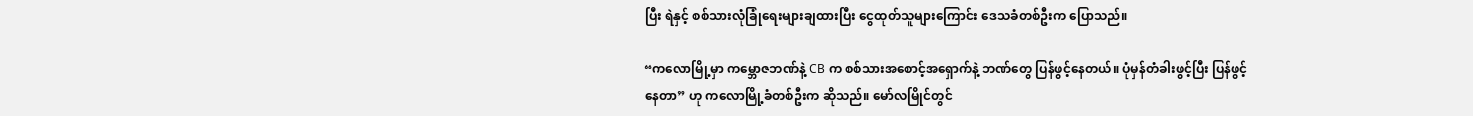ပြီး ရဲနှင့် စစ်သားလုံခြုံရေးများချထားပြီး ငွေထုတ်သူများကြောင်း ဒေသခံတစ်ဦးက ပြောသည်။

“ကလောမြို့မှာ ကမ္ဘောဇဘဏ်နဲ့ CB က စစ်သားအစောင့်အရှောက်နဲ့ ဘဏ်တွေ ပြန်ဖွင့်နေတယ်။ ပုံမှန်တံခါးဖွင့်ပြီး ပြန်ဖွင့်နေတာ” ဟု ကလောမြို့ခံတစ်ဦးက ဆိုသည်။ မော်လမြိုင်တွင်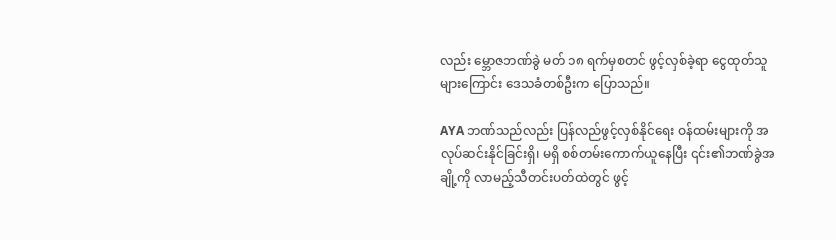လည်း မ္ဘောဇဘဏ်ခွဲ မတ် ၁၈ ရက်မှစတင် ဖွင့်လှစ်ခဲ့ရာ ငွေထုတ်သူများကြောင်း ဒေသခံတစ်ဦးက ပြောသည်။

AYA ဘဏ်သည်လည်း ပြန်လည်ဖွင့်လှစ်နိုင်ရေး ဝန်ထမ်းများကို အလုပ်ဆင်းနိုင်ခြင်းရှိ၊ မရှိ စစ်တမ်းကောက်ယူနေပြီး ၎င်း၏ဘဏ်ခွဲအချို့ကို လာမည့်သီတင်းပတ်ထဲတွင် ဖွင့်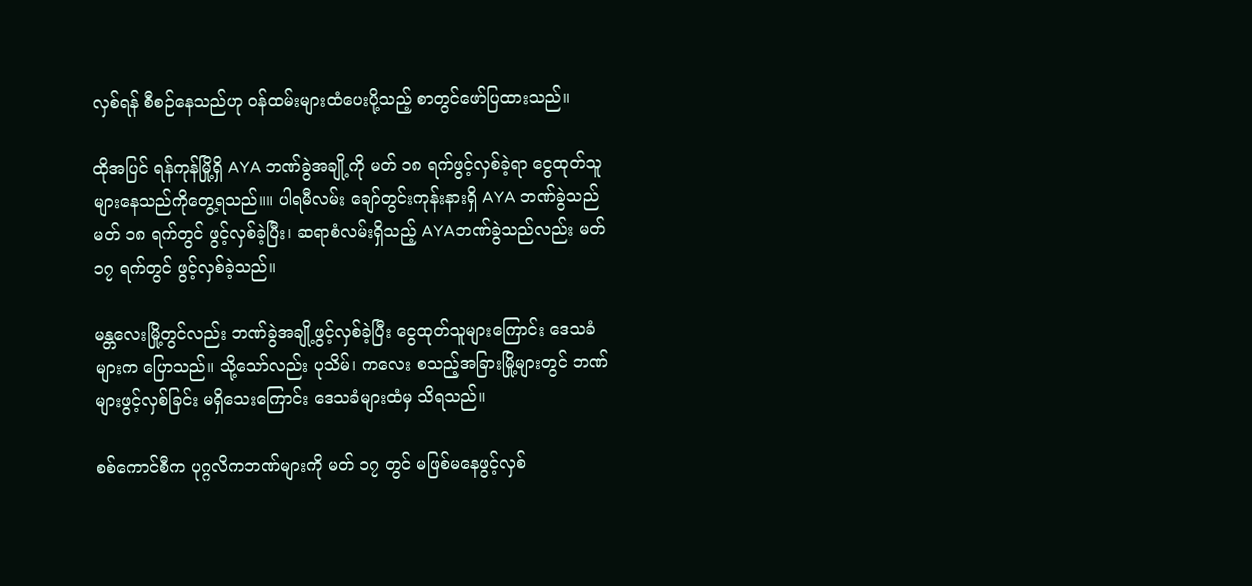လှစ်ရန် စီစဉ်နေသည်ဟု ဝန်ထမ်းများထံပေးပို့သည့် စာတွင်ဖော်ပြထားသည်။

ထိုအပြင် ရန်ကုန်မြို့ရှိ AYA ဘဏ်ခွဲအချို့ကို မတ် ၁၈ ရက်ဖွင့်လှစ်ခဲ့ရာ ငွေထုတ်သူများနေသည်ကိုတွေ့ရသည်။။ ပါရမီလမ်း ချော်တွင်းကုန်းနားရှိ AYA ဘဏ်ခွဲသည် မတ် ၁၈ ရက်တွင် ဖွင့်လှစ်ခဲ့ပြီး၊ ဆရာစံလမ်းရှိသည့် AYAဘဏ်ခွဲသည်လည်း မတ် ၁၇ ရက်တွင် ဖွင့်လှစ်ခဲ့သည်။

မန္တလေးမြို့တွင်လည်း ဘဏ်ခွဲအချို့ဖွင့်လှစ်ခဲ့ပြီး ငွေထုတ်သူများကြောင်း ဒေသခံများက ပြောသည်။ သို့သော်လည်း ပုသိမ်၊ ကလေး စသည့်အခြားမြို့များတွင် ဘဏ်များဖွင့်လှစ်ခြင်း မရှိသေးကြောင်း ဒေသခံများထံမှ သိရသည်။

စစ်ကောင်စီက ပုဂ္ဂလိကဘဏ်များကို မတ် ၁၇ တွင် မဖြစ်မနေဖွင့်လှစ်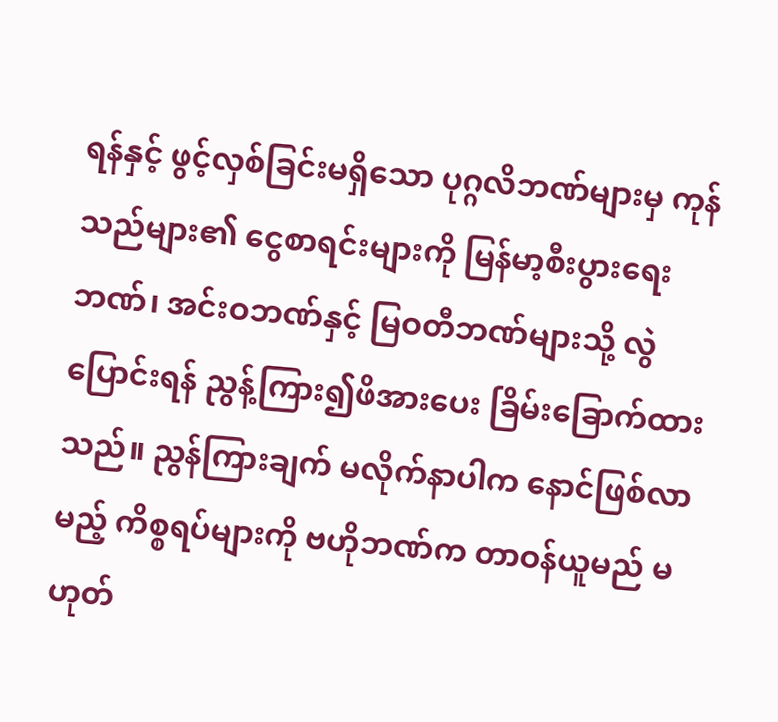ရန်နှင့် ဖွင့်လှစ်ခြင်းမရှိသော ပုဂ္ဂလိဘဏ်များမှ ကုန်သည်များ၏ ငွေစာရင်းများကို မြန်မာ့စီးပွားရေးဘဏ်၊ အင်းဝဘဏ်နှင့် မြဝတီဘဏ်များသို့ လွဲပြောင်းရန် ညွန့်ကြား၍ဖိအားပေး ခြိမ်းခြောက်ထားသည်။ ညွန်ကြားချက် မလိုက်နာပါက နောင်ဖြစ်လာမည့် ကိစ္စရပ်များကို ဗဟိုဘဏ်က တာဝန်ယူမည် မဟုတ်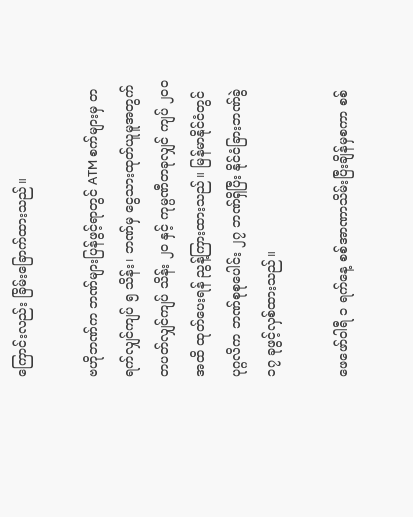ကြောင်းလည်း ခြိမ်းခြောက်ထားသည်။

ဗဟိုဘဏ်က ဘဏ်များပြန်ဖွင့်ရာတွင် ATM စက်များမှ တရက်လျှင်ကျပ် ၅ သိန်း၊ ဘဏ်မှ ငွေသားထုတ်ယူမူအတွက် တပတ်လျှင်ကျပ် သိန်း ၂၀ နှင့် ကုမ္ပဏီတခုလျှင် ကျပ် ၂၀၀ အထိ ထုတ်ပေးရန် ညွန့်ကြားထားသည်။ မြန်မာနိုင်ငံတွင် ပုဂ္ဂလိက ဘဏ်စုစုပေါင်း ၂၇ ဘဏ်ရှိပြီး နိုင်ငံခြားဘဏ်ခွဲ ၁၇ ခုဖွင့်လှစ်ထားသည်။

ဖေဖော်ဝါရီ ၁ ရက်နေ့ စစ်အာဏာသိမ်းပြီးချိန်မှစကာ စစ်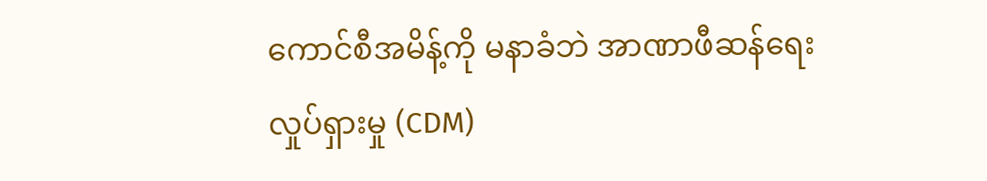ကောင်စီအမိန့်ကို မနာခံဘဲ အာဏာဖီဆန်ရေးလှုပ်ရှားမှု (CDM)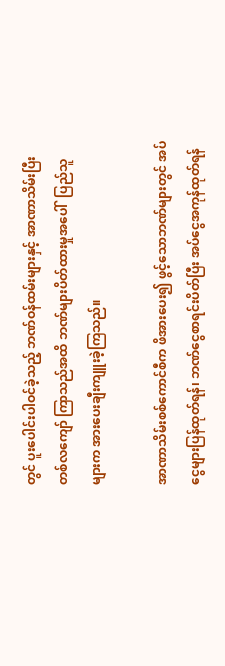တွင် ပူးပေါင်းပါဝင်ခဲ့သည့် ဘဏ်ဝန်ထမ်းများနှင့် အာဏာသိမ်းပြီး တစ်လကျော် ကြာသည်အထိ ဘဏ်များပိတ်ထားမှုအပေါ်  ပြည်သူများက အားပေးချီးကျူးခဲ့ကြသည်။

အာဏာသိမ်းစစ်ကောင်စီက ဖိအားပေး၍ ဖွင့်သောဘဏ်များတွင် အပ်ငွေများပြန်ထုတ်ရန်၊ ဘဏ်ငွေစာရင်းပိတ်ပြီး အပ်ငွေအကုန်ထုတ်ရန်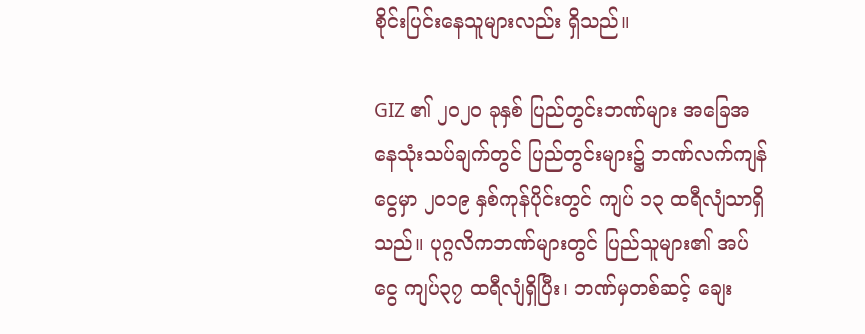စိုင်းပြင်းနေသူများလည်း ရှိသည်။

GIZ ၏ ၂၀၂၀ ခုနှစ် ပြည်တွင်းဘဏ်များ အခြေအနေသုံးသပ်ချက်တွင် ပြည်တွင်းများ၌ ဘဏ်လက်ကျန်ငွေမှာ ၂၀၁၉ နှစ်ကုန်ပိုင်းတွင် ကျပ် ၁၃ ထရီလျံသာရှိသည်။ ပုဂ္ဂလိကဘဏ်များတွင် ပြည်သူများ၏ အပ်ငွေ ကျပ်၃၇ ထရီလျံရှိပြီး၊ ဘဏ်မှတစ်ဆင့် ချေး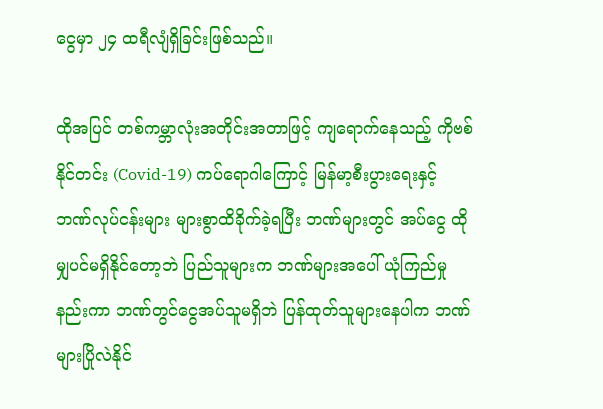ငွေမှာ ၂၄ ထရီလျံရှိခြင်းဖြစ်သည်။

ထိုအပြင် တစ်ကမ္ဘာလုံးအတိုင်းအတာဖြင့် ကျရောက်နေသည့် ကိုဗစ်နိုင်တင်း (Covid-19) ကပ်ရောဂါကြောင့် မြန်မာ့စီးပွားရေးနှင့် ဘဏ်လုပ်ငန်းများ များစွာထိခိုက်ခဲ့ရပြီး ဘဏ်များတွင် အပ်ငွေ ထိုမျှပင်မရှိနိုင်တော့ဘဲ ပြည်သူများက ဘဏ်များအပေါ် ယုံကြည်မှုနည်းကာ ဘဏ်တွင်ငွေအပ်သူမရှိဘဲ ပြန်ထုတ်သူများနေပါက ဘဏ်များပြိုလဲနိုင်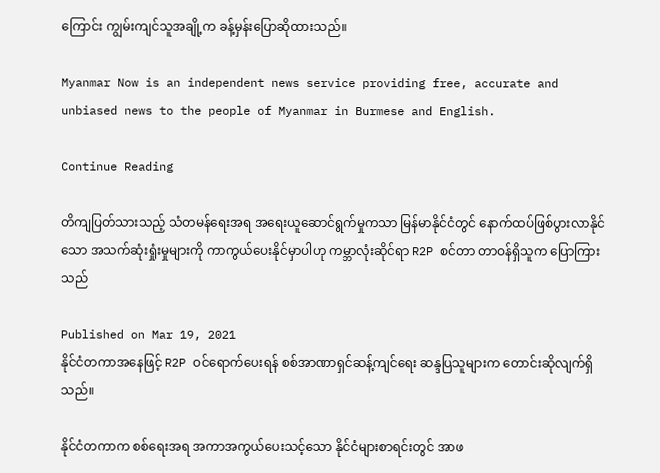ကြောင်း ကျွမ်းကျင်သူအချို့က ခန့်မှန်းပြောဆိုထားသည်။

Myanmar Now is an independent news service providing free, accurate and unbiased news to the people of Myanmar in Burmese and English.

Continue Reading

တိကျပြတ်သားသည့် သံတမန်ရေးအရ အရေးယူဆောင်ရွက်မှုကသာ မြန်မာနိုင်ငံတွင် နောက်ထပ်ဖြစ်ပွားလာနိုင်သော အသက်ဆုံးရှုံးမှုများကို ကာကွယ်ပေးနိုင်မှာပါဟု ကမ္ဘာလုံးဆိုင်ရာ R2P စင်တာ တာဝန်ရှိသူက ပြောကြားသည်

Published on Mar 19, 2021
နိုင်ငံတကာအနေဖြင့် R2P ဝင်ရောက်ပေးရန် စစ်အာဏာရှင်ဆန့်ကျင်ရေး ဆန္ဒပြသူများက တောင်းဆိုလျက်ရှိသည်။

နိုင်ငံတကာက စစ်ရေးအရ အကာအကွယ်ပေးသင့်သော နိုင်ငံများစာရင်းတွင် အာဖ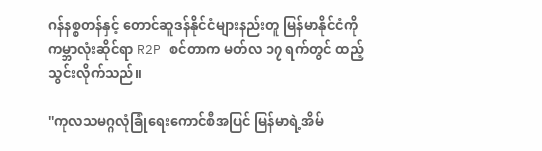ဂန်နစ္စတန်နှင့် တောင်ဆူဒန်နိုင်ငံများနည်းတူ မြန်မာနိုင်ငံကို ကမ္ဘာလုံးဆိုင်ရာ R2P စင်တာက မတ်လ ၁၇ ရက်တွင် ထည့်သွင်းလိုက်သည်။

''ကုလသမဂ္ဂလုံခြုံရေးကောင်စီအပြင် မြန်မာရဲ့အိမ်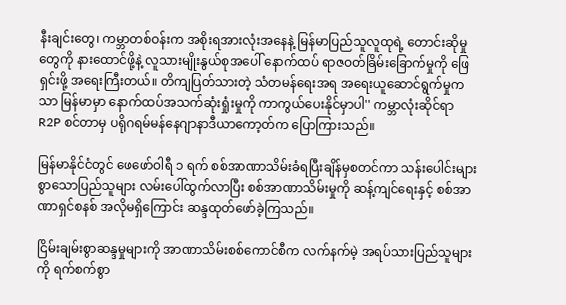နီးချင်းတွေ၊ ကမ္ဘာတစ်ဝန်းက အစိုးရအားလုံးအနေနဲ့ မြန်မာပြည်သူလူထုရဲ့ တောင်းဆိုမှုတွေကို နားထောင်ဖို့နဲ့ လူသားမျိုးနွယ်စုအပေါ် နောက်ထပ် ရာဇဝတ်ခြိမ်းခြောက်မှုကို ဖြေရှင်းဖို့ အရေးကြီးတယ်။ တိကျပြတ်သားတဲ့ သံတမန်ရေးအရ အရေးယူဆောင်ရွက်မှုကသာ မြန်မာမှာ နောက်ထပ်အသက်ဆုံးရှုံးမှုကို ကာကွယ်ပေးနိုင်မှာပါ'' ကမ္ဘာလုံးဆိုင်ရာ R2P စင်တာမှ ပရိုဂရမ်မန်နေဂျာနာဒီယာကော့တ်က ပြောကြားသည်။

မြန်မာနိုင်ငံတွင် ဖေဖော်ဝါရီ ၁ ရက် စစ်အာဏာသိမ်းခံရပြီးချိန်မှစတင်ကာ သန်းပေါင်းများစွာသောပြည်သူများ လမ်းပေါ်ထွက်လာပြီး စစ်အာဏာသိမ်းမှုကို ဆန့်ကျင်ရေးနှင့် စစ်အာဏာရှင်စနစ် အလိုမရှိကြောင်း ဆန္ဒထုတ်ဖော်ခဲ့ကြသည်။

ငြိမ်းချမ်းစွာဆန္ဒမှုများကို အာဏာသိမ်းစစ်ကောင်စီက လက်နက်မဲ့ အရပ်သားပြည်သူများကို ရက်စက်စွာ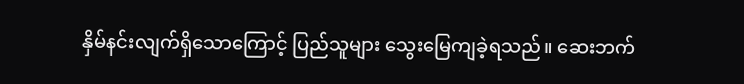နှိမ်နင်းလျက်ရှိသောကြောင့် ပြည်သူများ သွေးမြေကျခဲ့ရသည်။ ဆေးဘက်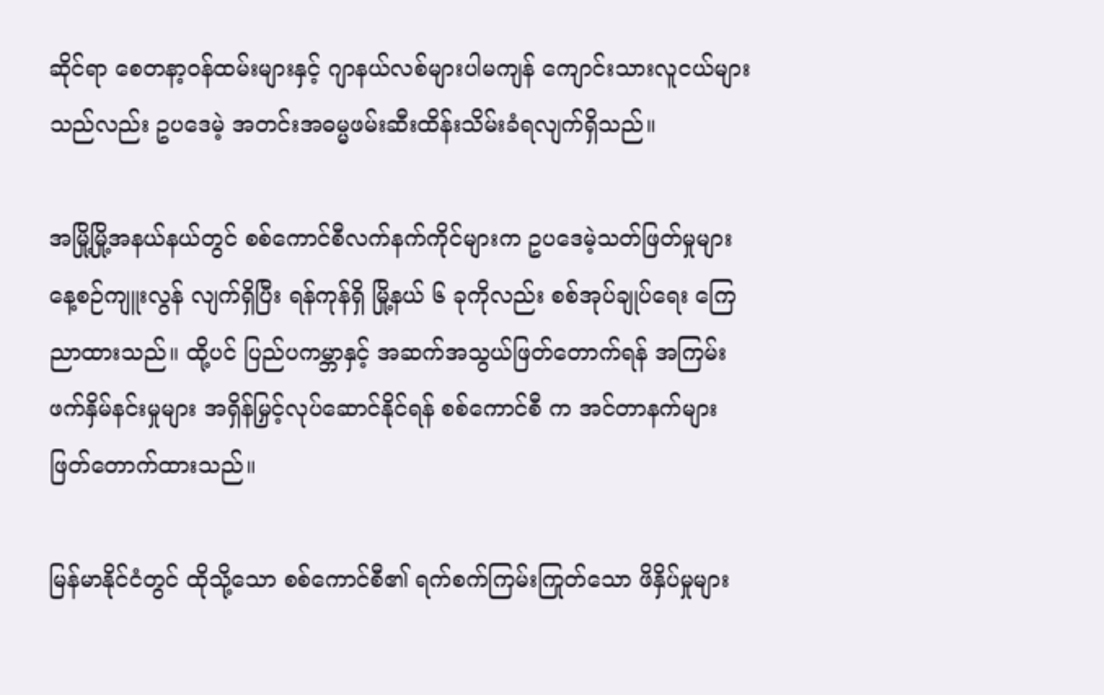ဆိုင်ရာ စေတနာ့ဝန်ထမ်းများနှင့် ဂျာနယ်လစ်များပါမကျန် ကျောင်းသားလူငယ်များသည်လည်း ဥပဒေမဲ့ အတင်းအဓမ္မဖမ်းဆီးထိန်းသိမ်းခံရလျက်ရှိသည်။

အမြို့မြို့အနယ်နယ်တွင် စစ်ကောင်စီလက်နက်ကိုင်များက ဥပဒေမဲ့သတ်ဖြတ်မှုများ နေ့စဉ်ကျူးလွန် လျက်ရှိပြီး ရန်ကုန်ရှိ မြို့နယ် ၆ ခုကိုလည်း စစ်အုပ်ချုပ်ရေး ကြေညာထားသည်။ ထို့ပင် ပြည်ပကမ္ဘာနှင့် အဆက်အသွယ်ဖြတ်တောက်ရန် အကြမ်းဖက်နှိမ်နင်းမှုများ အရှိန်မြှင့်လုပ်ဆောင်နိုင်ရန် စစ်ကောင်စီ က အင်တာနက်များ ဖြတ်တောက်ထားသည်။

မြန်မာနိုင်ငံတွင် ထိုသို့သော စစ်ကောင်စီ၏ ရက်စက်ကြမ်းကြုတ်သော ဖိနှိပ်မှုများ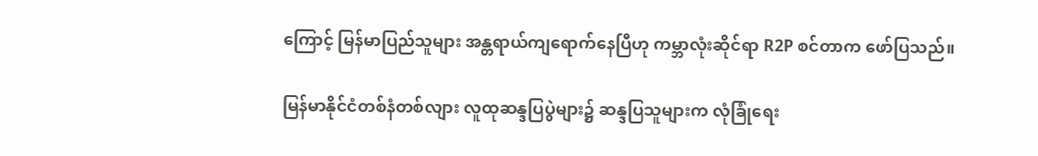ကြောင့် မြန်မာပြည်သူများ အန္တရာယ်ကျရောက်နေပြီဟု ကမ္ဘာလုံးဆိုင်ရာ R2P စင်တာက ဖော်ပြသည်။

မြန်မာနိုင်ငံတစ်နံတစ်လျား လူထုဆန္ဒပြပွဲများ၌ ဆန္ဒပြသူများက လုံခြုံရေး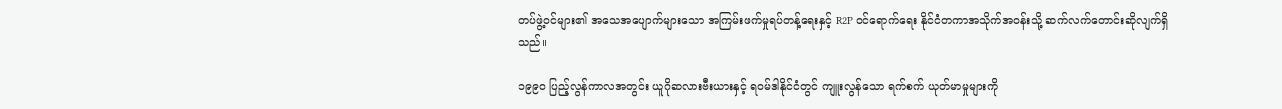တပ်ဖွဲ့ဝင်များ၏ အသေအပျောက်များသော အကြမ်းဖက်မှုရပ်တန့်ရေးနှင့် R2P ဝင်ရောက်ရေး နိုင်ငံတကာအသိုက်အဝန်းသို့ ဆက်လက်တောင်းဆိုလျက်ရှိသည်။

၁၉၉၀ ပြည့်လွန်ကာလအတွင်း ယူဂိုဆလားဗီးယားနှင့် ရဝမ်ဒါနိုင်ငံတွင် ကျူးလွန်သော ရက်စက် ယုတ်မာမှုများကို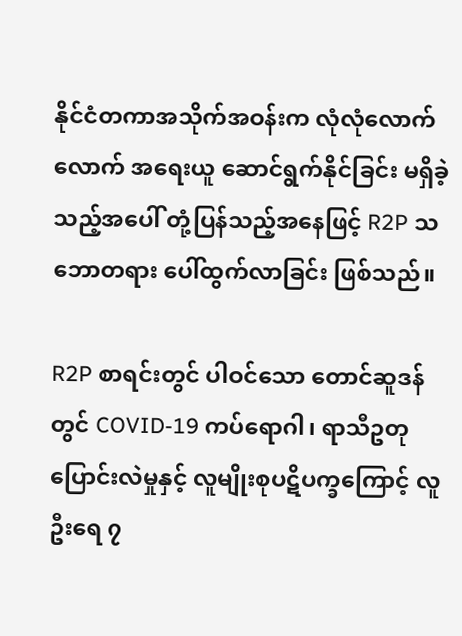နိုင်ငံတကာအသိုက်အဝန်းက လုံလုံလောက်လောက် အရေးယူ ဆောင်ရွက်နိုင်ခြင်း မရှိခဲ့သည့်အပေါ် တုံ့ပြန်သည့်အနေဖြင့် R2P သဘောတရား ပေါ်ထွက်လာခြင်း ဖြစ်သည်။

R2P စာရင်းတွင် ပါဝင်သော တောင်ဆူဒန်တွင် COVID-19 ကပ်ရောဂါ၊ ရာသီဥတုပြောင်းလဲမှုနှင့် လူမျိုးစုပဋိပက္ခကြောင့် လူဦးရေ ၇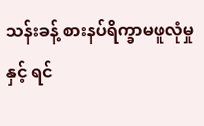သန်းခန့် စားနပ်ရိက္ခာမဖူလုံမှုနှင့် ရင်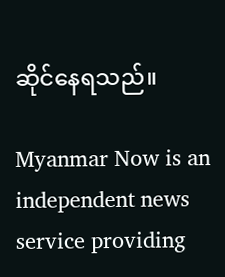ဆိုင်နေရသည်။

Myanmar Now is an independent news service providing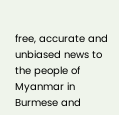free, accurate and unbiased news to the people of Myanmar in Burmese and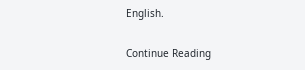English.

Continue Reading